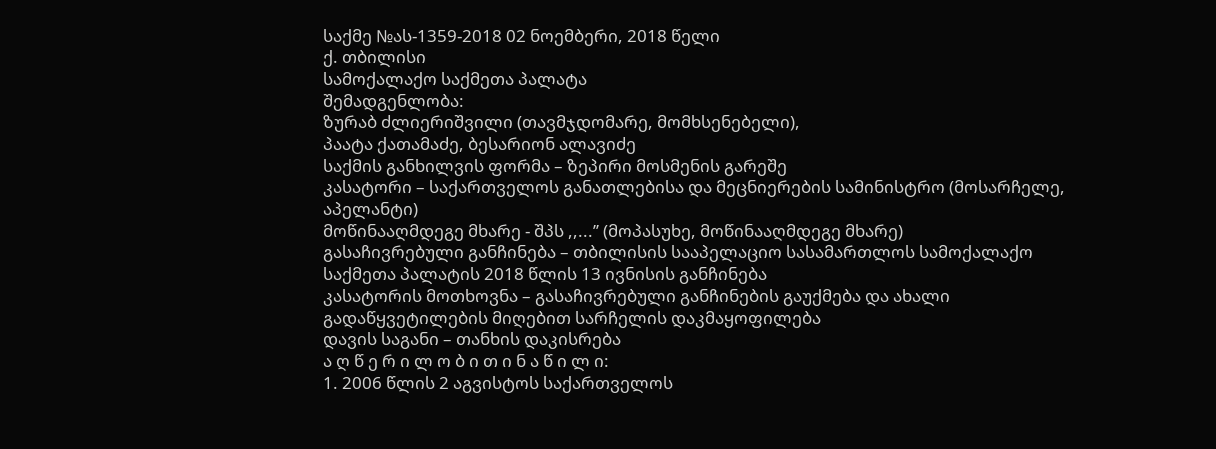საქმე №ას-1359-2018 02 ნოემბერი, 2018 წელი
ქ. თბილისი
სამოქალაქო საქმეთა პალატა
შემადგენლობა:
ზურაბ ძლიერიშვილი (თავმჯდომარე, მომხსენებელი),
პაატა ქათამაძე, ბესარიონ ალავიძე
საქმის განხილვის ფორმა – ზეპირი მოსმენის გარეშე
კასატორი – საქართველოს განათლებისა და მეცნიერების სამინისტრო (მოსარჩელე, აპელანტი)
მოწინააღმდეგე მხარე - შპს ,,...’’ (მოპასუხე, მოწინააღმდეგე მხარე)
გასაჩივრებული განჩინება – თბილისის სააპელაციო სასამართლოს სამოქალაქო საქმეთა პალატის 2018 წლის 13 ივნისის განჩინება
კასატორის მოთხოვნა – გასაჩივრებული განჩინების გაუქმება და ახალი გადაწყვეტილების მიღებით სარჩელის დაკმაყოფილება
დავის საგანი – თანხის დაკისრება
ა ღ წ ე რ ი ლ ო ბ ი თ ი ნ ა წ ი ლ ი:
1. 2006 წლის 2 აგვისტოს საქართველოს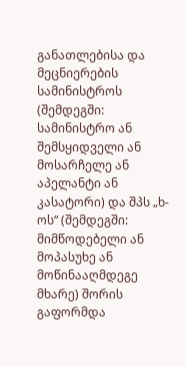განათლებისა და მეცნიერების სამინისტროს (შემდეგში: სამინისტრო ან შემსყიდველი ან მოსარჩელე ან აპელანტი ან კასატორი) და შპს „ხ-ოს“ (შემდეგში: მიმწოდებელი ან მოპასუხე ან მოწინააღმდეგე მხარე) შორის გაფორმდა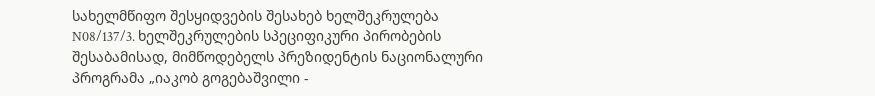სახელმწიფო შესყიდვების შესახებ ხელშეკრულება N08/137/3. ხელშეკრულების სპეციფიკური პირობების შესაბამისად, მიმწოდებელს პრეზიდენტის ნაციონალური პროგრამა „იაკობ გოგებაშვილი -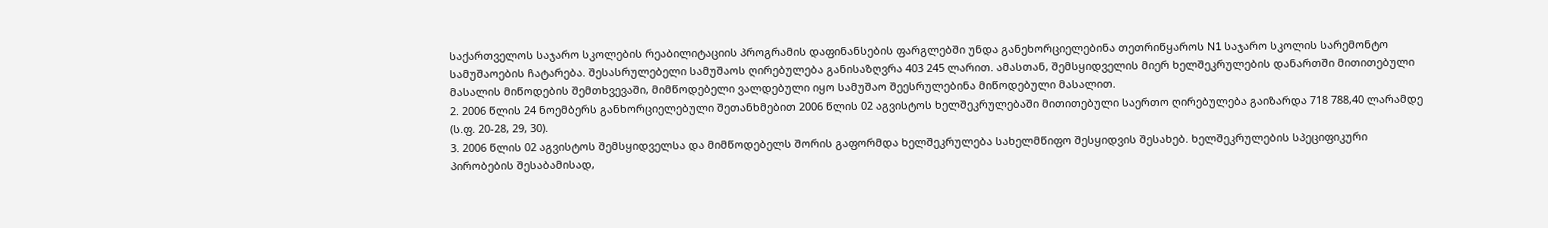საქართველოს საჯარო სკოლების რეაბილიტაციის პროგრამის დაფინანსების ფარგლებში უნდა განეხორციელებინა თეთრიწყაროს N1 საჯარო სკოლის სარემონტო სამუშაოების ჩატარება. შესასრულებელი სამუშაოს ღირებულება განისაზღვრა 403 245 ლარით. ამასთან, შემსყიდველის მიერ ხელშეკრულების დანართში მითითებული მასალის მიწოდების შემთხვევაში, მიმწოდებელი ვალდებული იყო სამუშაო შეესრულებინა მიწოდებული მასალით.
2. 2006 წლის 24 ნოემბერს განხორციელებული შეთანხმებით 2006 წლის 02 აგვისტოს ხელშეკრულებაში მითითებული საერთო ღირებულება გაიზარდა 718 788,40 ლარამდე (ს.ფ. 20-28, 29, 30).
3. 2006 წლის 02 აგვისტოს შემსყიდველსა და მიმწოდებელს შორის გაფორმდა ხელშეკრულება სახელმწიფო შესყიდვის შესახებ. ხელშეკრულების სპეციფიკური პირობების შესაბამისად,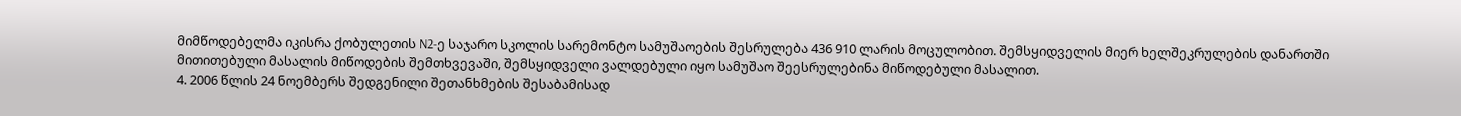მიმწოდებელმა იკისრა ქობულეთის N2-ე საჯარო სკოლის სარემონტო სამუშაოების შესრულება 436 910 ლარის მოცულობით. შემსყიდველის მიერ ხელშეკრულების დანართში მითითებული მასალის მიწოდების შემთხვევაში, შემსყიდველი ვალდებული იყო სამუშაო შეესრულებინა მიწოდებული მასალით.
4. 2006 წლის 24 ნოემბერს შედგენილი შეთანხმების შესაბამისად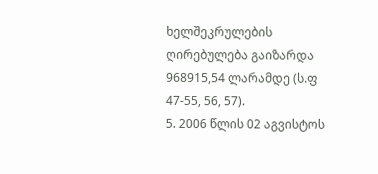ხელშეკრულების ღირებულება გაიზარდა 968915,54 ლარამდე (ს.ფ 47-55, 56, 57).
5. 2006 წლის 02 აგვისტოს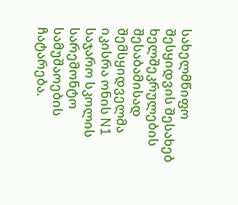სახელმწიფო შესყიდვის შესახებ ხელშეკრულების შესაბამისად შემსყიდველმა იკისრა ონის N1 საჯარო სკოლის სარემონტო სამუშაოების ჩატარება.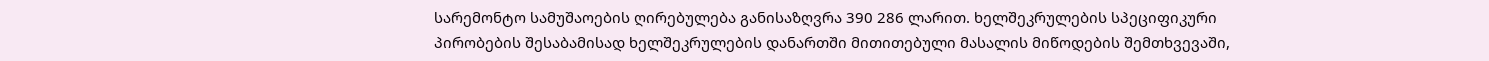სარემონტო სამუშაოების ღირებულება განისაზღვრა 390 286 ლარით. ხელშეკრულების სპეციფიკური პირობების შესაბამისად ხელშეკრულების დანართში მითითებული მასალის მიწოდების შემთხვევაში,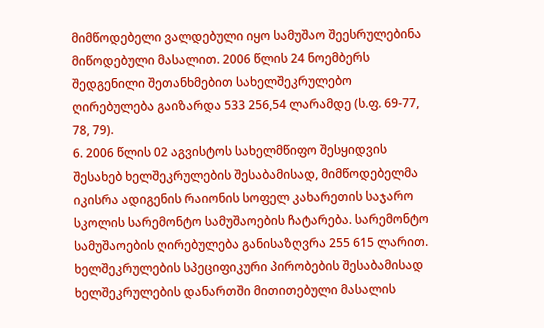მიმწოდებელი ვალდებული იყო სამუშაო შეესრულებინა მიწოდებული მასალით. 2006 წლის 24 ნოემბერს შედგენილი შეთანხმებით სახელშეკრულებო ღირებულება გაიზარდა 533 256,54 ლარამდე (ს.ფ. 69-77, 78, 79).
6. 2006 წლის 02 აგვისტოს სახელმწიფო შესყიდვის შესახებ ხელშეკრულების შესაბამისად, მიმწოდებელმა იკისრა ადიგენის რაიონის სოფელ კახარეთის საჯარო სკოლის სარემონტო სამუშაოების ჩატარება. სარემონტო სამუშაოების ღირებულება განისაზღვრა 255 615 ლარით. ხელშეკრულების სპეციფიკური პირობების შესაბამისად ხელშეკრულების დანართში მითითებული მასალის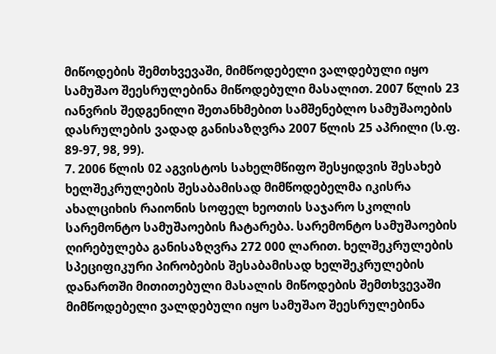მიწოდების შემთხვევაში, მიმწოდებელი ვალდებული იყო სამუშაო შეესრულებინა მიწოდებული მასალით. 2007 წლის 23 იანვრის შედგენილი შეთანხმებით სამშენებლო სამუშაოების დასრულების ვადად განისაზღვრა 2007 წლის 25 აპრილი (ს.ფ. 89-97, 98, 99).
7. 2006 წლის 02 აგვისტოს სახელმწიფო შესყიდვის შესახებ ხელშეკრულების შესაბამისად მიმწოდებელმა იკისრა ახალციხის რაიონის სოფელ ხეოთის საჯარო სკოლის სარემონტო სამუშაოების ჩატარება. სარემონტო სამუშაოების ღირებულება განისაზღვრა 272 000 ლარით. ხელშეკრულების სპეციფიკური პირობების შესაბამისად ხელშეკრულების დანართში მითითებული მასალის მიწოდების შემთხვევაში მიმწოდებელი ვალდებული იყო სამუშაო შეესრულებინა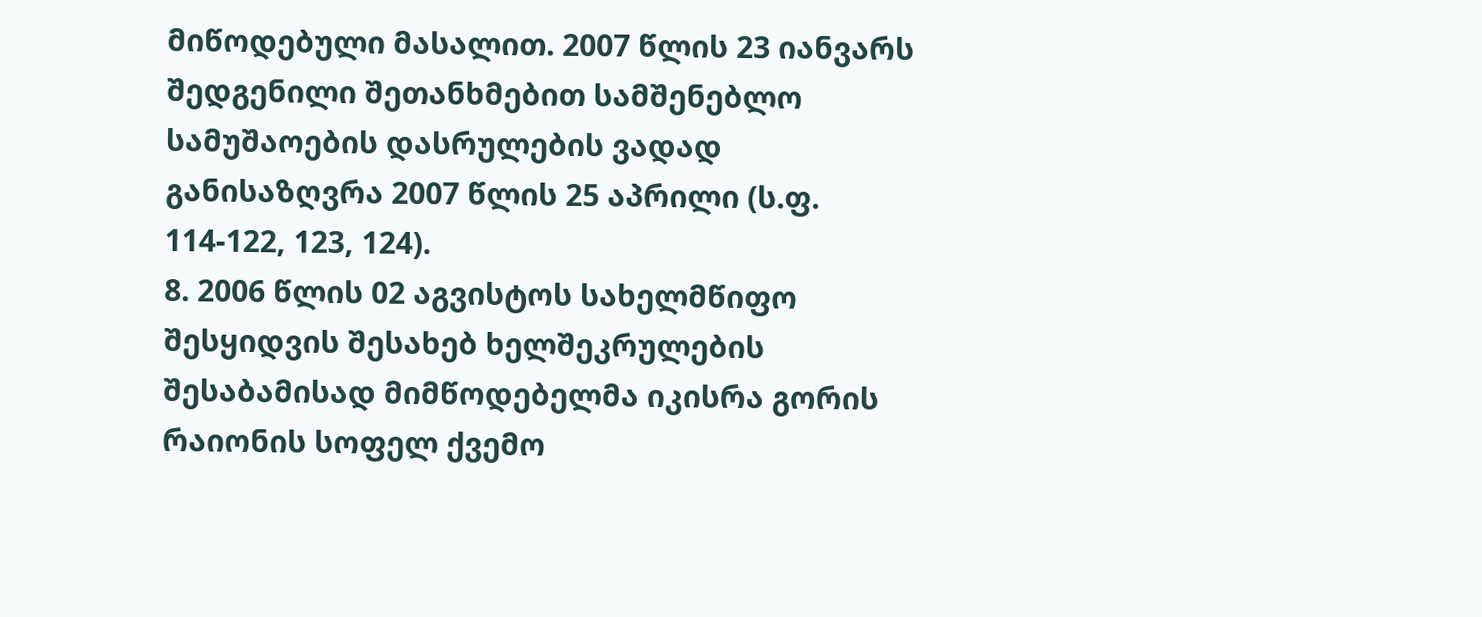მიწოდებული მასალით. 2007 წლის 23 იანვარს შედგენილი შეთანხმებით სამშენებლო სამუშაოების დასრულების ვადად განისაზღვრა 2007 წლის 25 აპრილი (ს.ფ. 114-122, 123, 124).
8. 2006 წლის 02 აგვისტოს სახელმწიფო შესყიდვის შესახებ ხელშეკრულების შესაბამისად მიმწოდებელმა იკისრა გორის რაიონის სოფელ ქვემო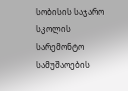სობისის საჯარო სკოლის სარემონტო სამუშაოების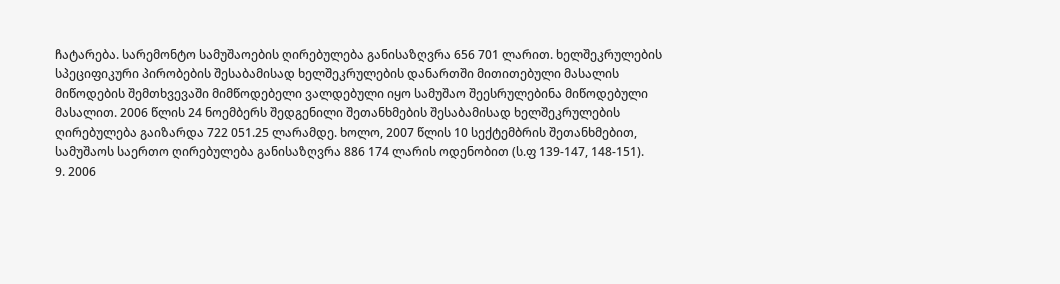ჩატარება. სარემონტო სამუშაოების ღირებულება განისაზღვრა 656 701 ლარით. ხელშეკრულების სპეციფიკური პირობების შესაბამისად ხელშეკრულების დანართში მითითებული მასალის მიწოდების შემთხვევაში მიმწოდებელი ვალდებული იყო სამუშაო შეესრულებინა მიწოდებული მასალით. 2006 წლის 24 ნოემბერს შედგენილი შეთანხმების შესაბამისად ხელშეკრულების ღირებულება გაიზარდა 722 051.25 ლარამდე. ხოლო, 2007 წლის 10 სექტემბრის შეთანხმებით, სამუშაოს საერთო ღირებულება განისაზღვრა 886 174 ლარის ოდენობით (ს.ფ 139-147, 148-151).
9. 2006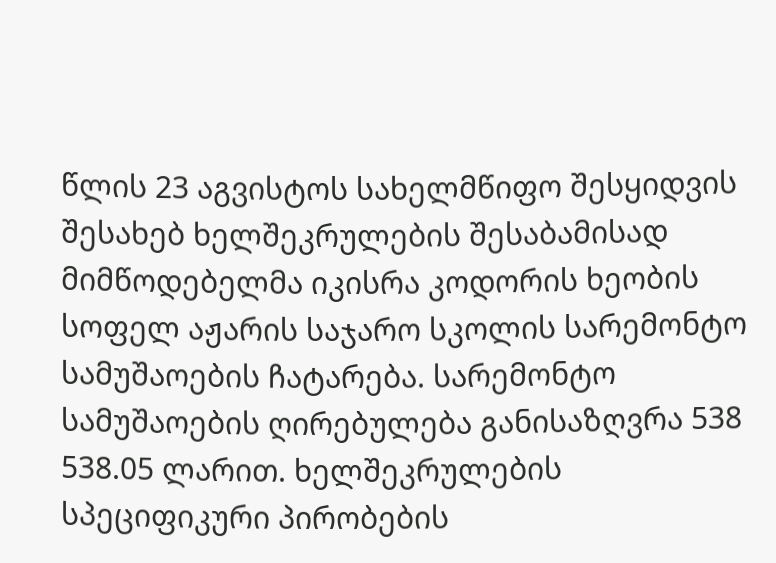წლის 23 აგვისტოს სახელმწიფო შესყიდვის შესახებ ხელშეკრულების შესაბამისად მიმწოდებელმა იკისრა კოდორის ხეობის სოფელ აჟარის საჯარო სკოლის სარემონტო სამუშაოების ჩატარება. სარემონტო სამუშაოების ღირებულება განისაზღვრა 538 538.05 ლარით. ხელშეკრულების სპეციფიკური პირობების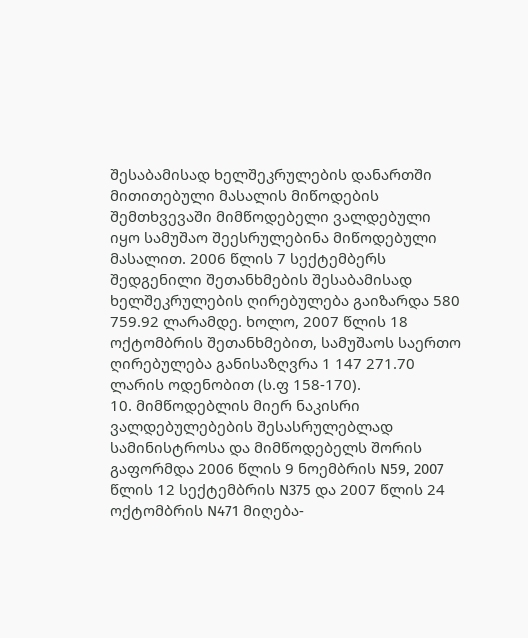შესაბამისად ხელშეკრულების დანართში მითითებული მასალის მიწოდების შემთხვევაში მიმწოდებელი ვალდებული იყო სამუშაო შეესრულებინა მიწოდებული მასალით. 2006 წლის 7 სექტემბერს შედგენილი შეთანხმების შესაბამისად ხელშეკრულების ღირებულება გაიზარდა 580 759.92 ლარამდე. ხოლო, 2007 წლის 18 ოქტომბრის შეთანხმებით, სამუშაოს საერთო ღირებულება განისაზღვრა 1 147 271.70 ლარის ოდენობით (ს.ფ 158-170).
10. მიმწოდებლის მიერ ნაკისრი ვალდებულებების შესასრულებლად სამინისტროსა და მიმწოდებელს შორის გაფორმდა 2006 წლის 9 ნოემბრის N59, 2007 წლის 12 სექტემბრის N375 და 2007 წლის 24 ოქტომბრის N471 მიღება-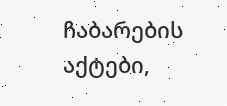ჩაბარების აქტები,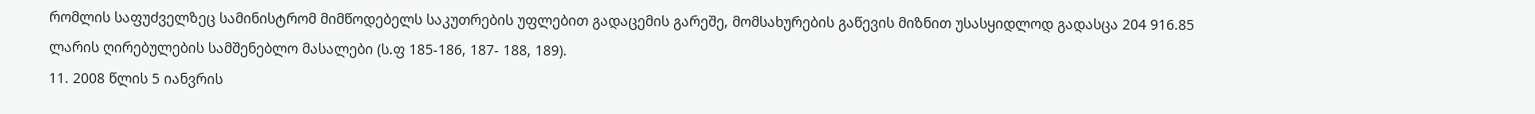რომლის საფუძველზეც სამინისტრომ მიმწოდებელს საკუთრების უფლებით გადაცემის გარეშე, მომსახურების გაწევის მიზნით უსასყიდლოდ გადასცა 204 916.85 ლარის ღირებულების სამშენებლო მასალები (ს.ფ 185-186, 187- 188, 189).
11. 2008 წლის 5 იანვრის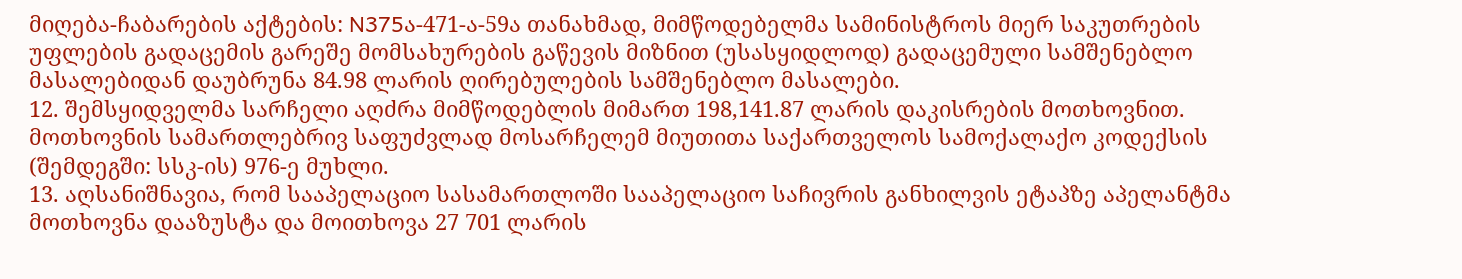მიღება-ჩაბარების აქტების: N375ა-471-ა-59ა თანახმად, მიმწოდებელმა სამინისტროს მიერ საკუთრების უფლების გადაცემის გარეშე მომსახურების გაწევის მიზნით (უსასყიდლოდ) გადაცემული სამშენებლო მასალებიდან დაუბრუნა 84.98 ლარის ღირებულების სამშენებლო მასალები.
12. შემსყიდველმა სარჩელი აღძრა მიმწოდებლის მიმართ 198,141.87 ლარის დაკისრების მოთხოვნით. მოთხოვნის სამართლებრივ საფუძვლად მოსარჩელემ მიუთითა საქართველოს სამოქალაქო კოდექსის (შემდეგში: სსკ-ის) 976-ე მუხლი.
13. აღსანიშნავია, რომ სააპელაციო სასამართლოში სააპელაციო საჩივრის განხილვის ეტაპზე აპელანტმა მოთხოვნა დააზუსტა და მოითხოვა 27 701 ლარის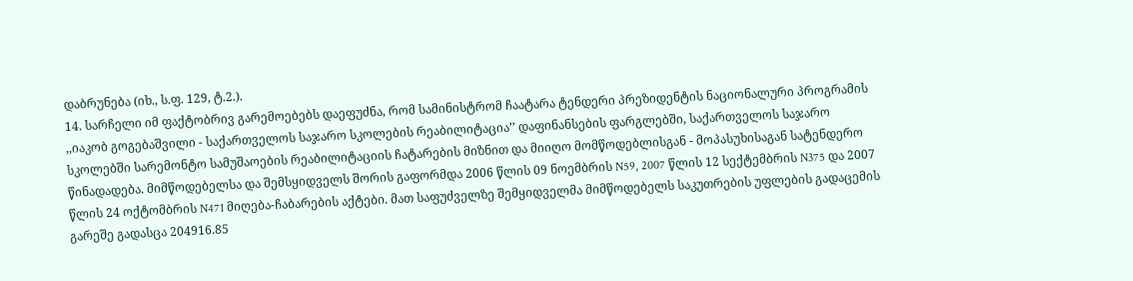დაბრუნება (იხ., ს.ფ. 129, ტ.2.).
14. სარჩელი იმ ფაქტობრივ გარემოებებს დაეფუძნა, რომ სამინისტრომ ჩაატარა ტენდერი პრეზიდენტის ნაციონალური პროგრამის ,,იაკობ გოგებაშვილი - საქართველოს საჯარო სკოლების რეაბილიტაცია’’ დაფინანსების ფარგლებში, საქართველოს საჯარო სკოლებში სარემონტო სამუშაოების რეაბილიტაციის ჩატარების მიზნით და მიიღო მომწოდებლისგან - მოპასუხისაგან სატენდერო წინადადება. მიმწოდებელსა და შემსყიდველს შორის გაფორმდა 2006 წლის 09 ნოემბრის N59, 2007 წლის 12 სექტემბრის N375 და 2007 წლის 24 ოქტომბრის N471 მიღება-ჩაბარების აქტები. მათ საფუძველზე შემყიდველმა მიმწოდებელს საკუთრების უფლების გადაცემის გარეშე გადასცა 204916.85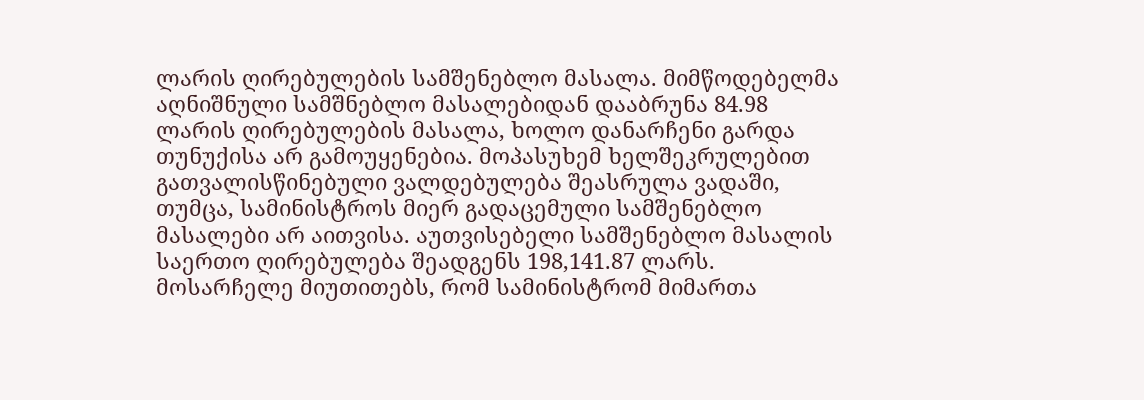ლარის ღირებულების სამშენებლო მასალა. მიმწოდებელმა აღნიშნული სამშნებლო მასალებიდან დააბრუნა 84.98 ლარის ღირებულების მასალა, ხოლო დანარჩენი გარდა თუნუქისა არ გამოუყენებია. მოპასუხემ ხელშეკრულებით გათვალისწინებული ვალდებულება შეასრულა ვადაში, თუმცა, სამინისტროს მიერ გადაცემული სამშენებლო მასალები არ აითვისა. აუთვისებელი სამშენებლო მასალის საერთო ღირებულება შეადგენს 198,141.87 ლარს. მოსარჩელე მიუთითებს, რომ სამინისტრომ მიმართა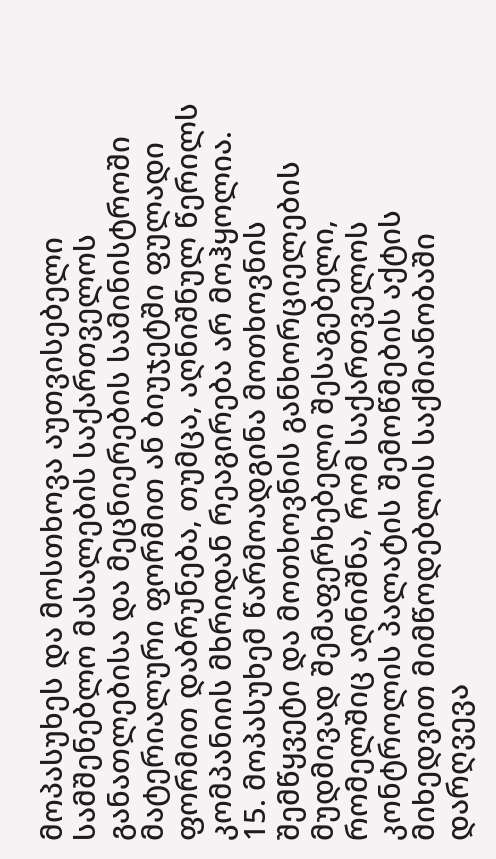მოპასუხეს და მოსთხოვა აუთვისებელი სამშენებლო მასალების საქართველოს განათლებისა და მეცნიერების სამინისტროში მატერიალური ფორმით ან ბიუჯეტში ფულადი ფორმით დაბრუნება, თუმცა, აღნიშნულ წერილს კომპანიის მხრიდან რეაგირება არ მოჰყოლია.
15. მოპასუხემ წარმოადგინა მოთხოვნის შემწყვეტი და მოთხოვნის განხორციელების მუდმივად შემაფერხებელი შესაგებელი, რომელშიც აღნიშნა, რომ საქართველოს კონტროლის პალატის შემოწმების აქტის მიხედვით მიმწოდებლის საქმიანობაში დარღვევა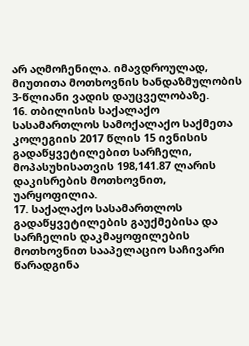არ აღმოჩენილა. იმავდროულად, მიუთითა მოთხოვნის ხანდაზმულობის 3-წლიანი ვადის დაუცველობაზე.
16. თბილისის საქალაქო სასამართლოს სამოქალაქო საქმეთა კოლეგიის 2017 წლის 15 ივნისის გადაწყვეტილებით სარჩელი, მოპასუხისათვის 198,141.87 ლარის დაკისრების მოთხოვნით, უარყოფილია.
17. საქალაქო სასამართლოს გადაწყვეტილების გაუქმებისა და სარჩელის დაკმაყოფილების მოთხოვნით სააპელაციო საჩივარი წარადგინა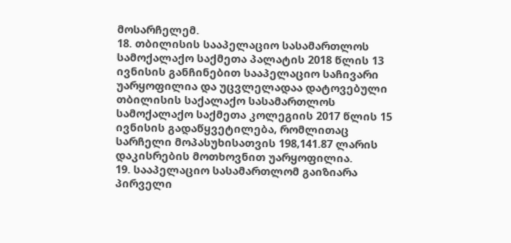მოსარჩელემ.
18. თბილისის სააპელაციო სასამართლოს სამოქალაქო საქმეთა პალატის 2018 წლის 13 ივნისის განჩინებით სააპელაციო საჩივარი უარყოფილია და უცვლელადაა დატოვებული თბილისის საქალაქო სასამართლოს სამოქალაქო საქმეთა კოლეგიის 2017 წლის 15 ივნისის გადაწყვეტილება, რომლითაც სარჩელი მოპასუხისათვის 198,141.87 ლარის დაკისრების მოთხოვნით უარყოფილია.
19. სააპელაციო სასამართლომ გაიზიარა პირველი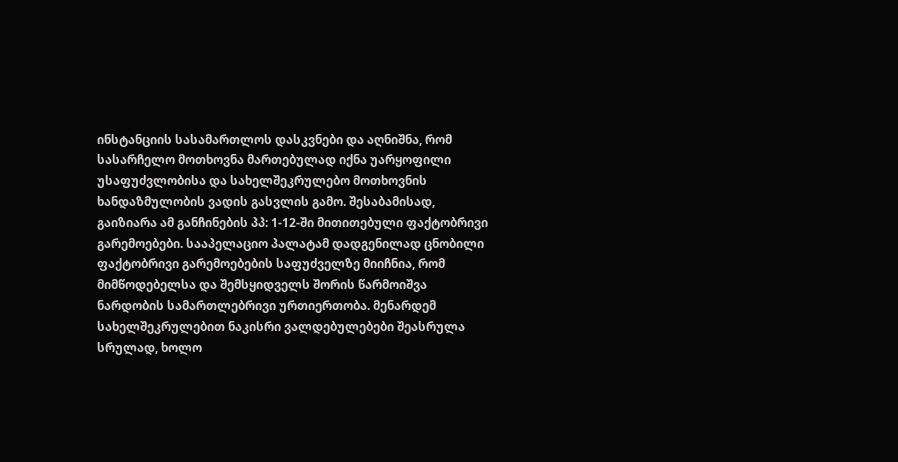ინსტანციის სასამართლოს დასკვნები და აღნიშნა, რომ სასარჩელო მოთხოვნა მართებულად იქნა უარყოფილი უსაფუძვლობისა და სახელშეკრულებო მოთხოვნის ხანდაზმულობის ვადის გასვლის გამო. შესაბამისად, გაიზიარა ამ განჩინების პპ: 1-12-ში მითითებული ფაქტობრივი გარემოებები. სააპელაციო პალატამ დადგენილად ცნობილი ფაქტობრივი გარემოებების საფუძველზე მიიჩნია, რომ მიმწოდებელსა და შემსყიდველს შორის წარმოიშვა ნარდობის სამართლებრივი ურთიერთობა. მენარდემ სახელშეკრულებით ნაკისრი ვალდებულებები შეასრულა სრულად, ხოლო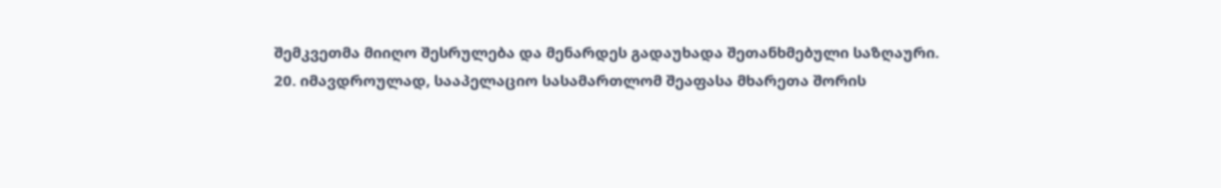შემკვეთმა მიიღო შესრულება და მენარდეს გადაუხადა შეთანხმებული საზღაური.
20. იმავდროულად, სააპელაციო სასამართლომ შეაფასა მხარეთა შორის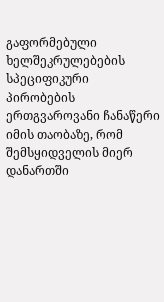გაფორმებული ხელშეკრულებების სპეციფიკური პირობების ერთგვაროვანი ჩანაწერი იმის თაობაზე, რომ შემსყიდველის მიერ დანართში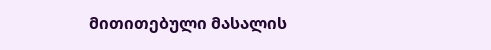მითითებული მასალის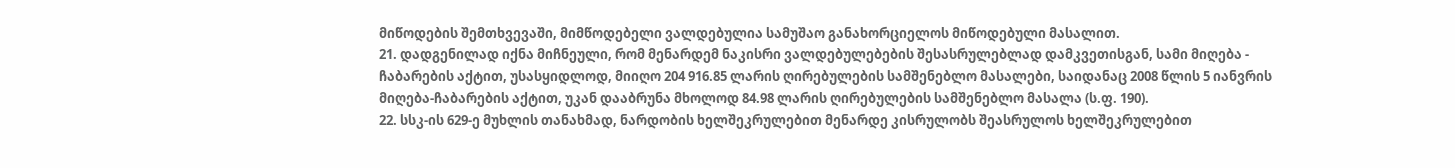მიწოდების შემთხვევაში, მიმწოდებელი ვალდებულია სამუშაო განახორციელოს მიწოდებული მასალით.
21. დადგენილად იქნა მიჩნეული, რომ მენარდემ ნაკისრი ვალდებულებების შესასრულებლად დამკვეთისგან, სამი მიღება - ჩაბარების აქტით, უსასყიდლოდ, მიიღო 204 916.85 ლარის ღირებულების სამშენებლო მასალები, საიდანაც 2008 წლის 5 იანვრის მიღება-ჩაბარების აქტით, უკან დააბრუნა მხოლოდ 84.98 ლარის ღირებულების სამშენებლო მასალა (ს.ფ. 190).
22. სსკ-ის 629-ე მუხლის თანახმად, ნარდობის ხელშეკრულებით მენარდე კისრულობს შეასრულოს ხელშეკრულებით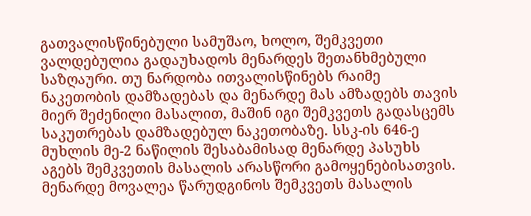გათვალისწინებული სამუშაო, ხოლო, შემკვეთი ვალდებულია გადაუხადოს მენარდეს შეთანხმებული საზღაური. თუ ნარდობა ითვალისწინებს რაიმე ნაკეთობის დამზადებას და მენარდე მას ამზადებს თავის მიერ შეძენილი მასალით, მაშინ იგი შემკვეთს გადასცემს საკუთრებას დამზადებულ ნაკეთობაზე. სსკ-ის 646-ე მუხლის მე-2 ნაწილის შესაბამისად მენარდე პასუხს აგებს შემკვეთის მასალის არასწორი გამოყენებისათვის. მენარდე მოვალეა წარუდგინოს შემკვეთს მასალის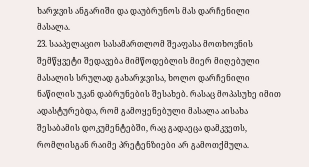ხარჯვის ანგარიში და დაუბრუნოს მას დარჩენილი მასალა.
23. სააპელაციო სასამართლომ შეაფასა მოთხოვნის შემწყვეტი შედავება მიმწოდებლის მიერ მიღებული მასალის სრულად გახარჯვისა, ხოლო დარჩენილი ნაწილის უკან დაბრუნების შესახებ. რასაც მოპასუხე იმით ადასტურებდა, რომ გამოყენებული მასალა აისახა შესაბამის დოკუმენტებში, რაც გადაეცა დამკვეთს, რომლისგან რაიმე პრეტენზიები არ გამოთქმულა.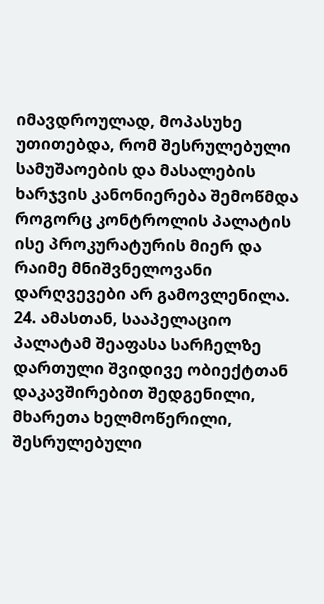იმავდროულად, მოპასუხე უთითებდა, რომ შესრულებული სამუშაოების და მასალების ხარჯვის კანონიერება შემოწმდა როგორც კონტროლის პალატის ისე პროკურატურის მიერ და რაიმე მნიშვნელოვანი დარღვევები არ გამოვლენილა.
24. ამასთან, სააპელაციო პალატამ შეაფასა სარჩელზე დართული შვიდივე ობიექტთან დაკავშირებით შედგენილი, მხარეთა ხელმოწერილი, შესრულებული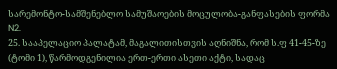სარემონტო-სამშენებლო სამუშაოების მოცულობა-განფასების ფორმა N2.
25. სააპელაციო პალატამ, მაგალითისთვის აღნიშნა, რომ ს.ფ 41-45-ზე (ტომი 1), წარმოდგენილია ერთ-ერთი ასეთი აქტი, სადაც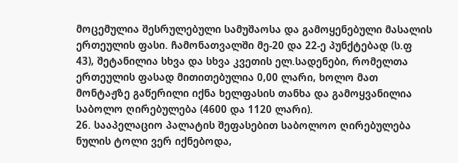მოცემულია შესრულებული სამუშაოსა და გამოყენებული მასალის ერთეულის ფასი. ჩამონათვალში მე-20 და 22-ე პუნქტებად (ს.ფ 43), შეტანილია სხვა და სხვა კვეთის ელ.სადენები, რომელთა ერთეულის ფასად მითითებულია 0,00 ლარი, ხოლო მათ მონტაჟზე გაწერილი იქნა ხელფასის თანხა და გამოყვანილია საბოლო ღირებულება (4600 და 1120 ლარი).
26. სააპელაციო პალატის შეფასებით საბოლოო ღირებულება ნულის ტოლი ვერ იქნებოდა,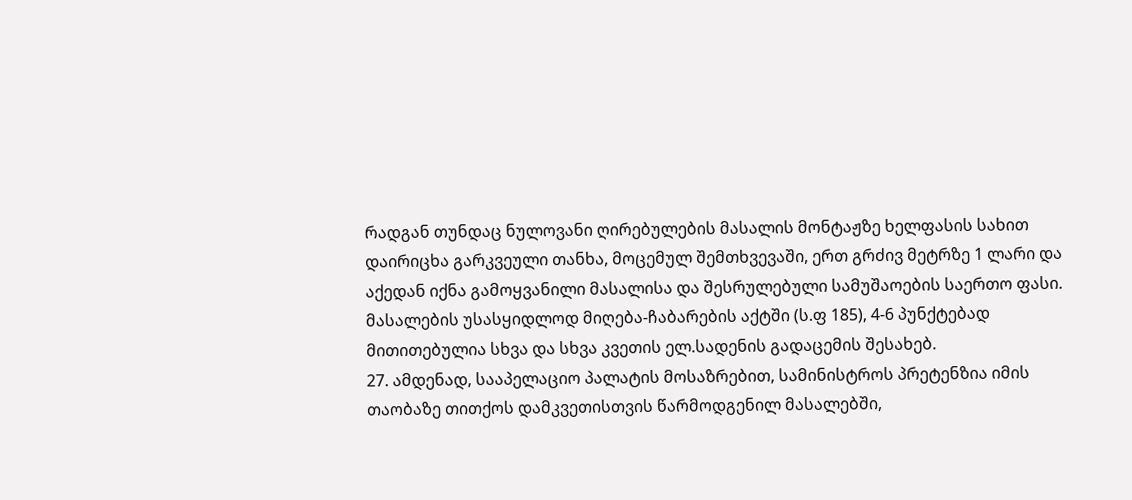რადგან თუნდაც ნულოვანი ღირებულების მასალის მონტაჟზე ხელფასის სახით დაირიცხა გარკვეული თანხა, მოცემულ შემთხვევაში, ერთ გრძივ მეტრზე 1 ლარი და აქედან იქნა გამოყვანილი მასალისა და შესრულებული სამუშაოების საერთო ფასი. მასალების უსასყიდლოდ მიღება-ჩაბარების აქტში (ს.ფ 185), 4-6 პუნქტებად მითითებულია სხვა და სხვა კვეთის ელ.სადენის გადაცემის შესახებ.
27. ამდენად, სააპელაციო პალატის მოსაზრებით, სამინისტროს პრეტენზია იმის თაობაზე თითქოს დამკვეთისთვის წარმოდგენილ მასალებში,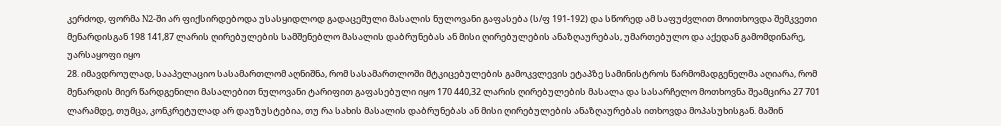კერძოდ, ფორმა N2-ში არ ფიქსირდებოდა უსასყიდლოდ გადაცემული მასალის ნულოვანი გაფასება (ს/ფ 191-192) და სწორედ ამ საფუძვლით მოითხოვდა შემკვეთი მენარდისგან 198 141,87 ლარის ღირებულების სამშენებლო მასალის დაბრუნებას ან მისი ღირებულების ანაზღაურებას, უმართებულო და აქედან გამომდინარე, უარსაყოფი იყო
28. იმავდროულად, სააპელაციო სასამართლომ აღნიშნა, რომ სასამართლოში მტკიცებულების გამოკვლევის ეტაპზე სამინისტროს წარმომადგენელმა აღიარა, რომ მენარდის მიერ წარდგენილი მასალებით ნულოვანი ტარიფით გაფასებული იყო 170 440,32 ლარის ღირებულების მასალა და სასარჩელო მოთხოვნა შეამცირა 27 701 ლარამდე, თუმცა, კონკრეტულად არ დაუზუსტებია, თუ რა სახის მასალის დაბრუნებას ან მისი ღირებულების ანაზღაურებას ითხოვდა მოპასუხისგან. მაშინ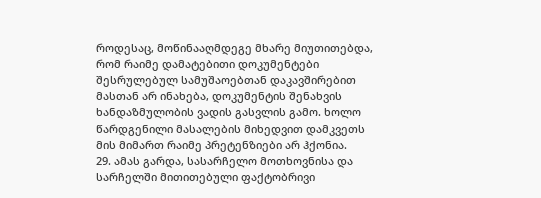როდესაც, მოწინააღმდეგე მხარე მიუთითებდა, რომ რაიმე დამატებითი დოკუმენტები შესრულებულ სამუშაოებთან დაკავშირებით მასთან არ ინახება, დოკუმენტის შენახვის ხანდაზმულობის ვადის გასვლის გამო. ხოლო წარდგენილი მასალების მიხედვით დამკვეთს მის მიმართ რაიმე პრეტენზიები არ ჰქონია.
29. ამას გარდა, სასარჩელო მოთხოვნისა და სარჩელში მითითებული ფაქტობრივი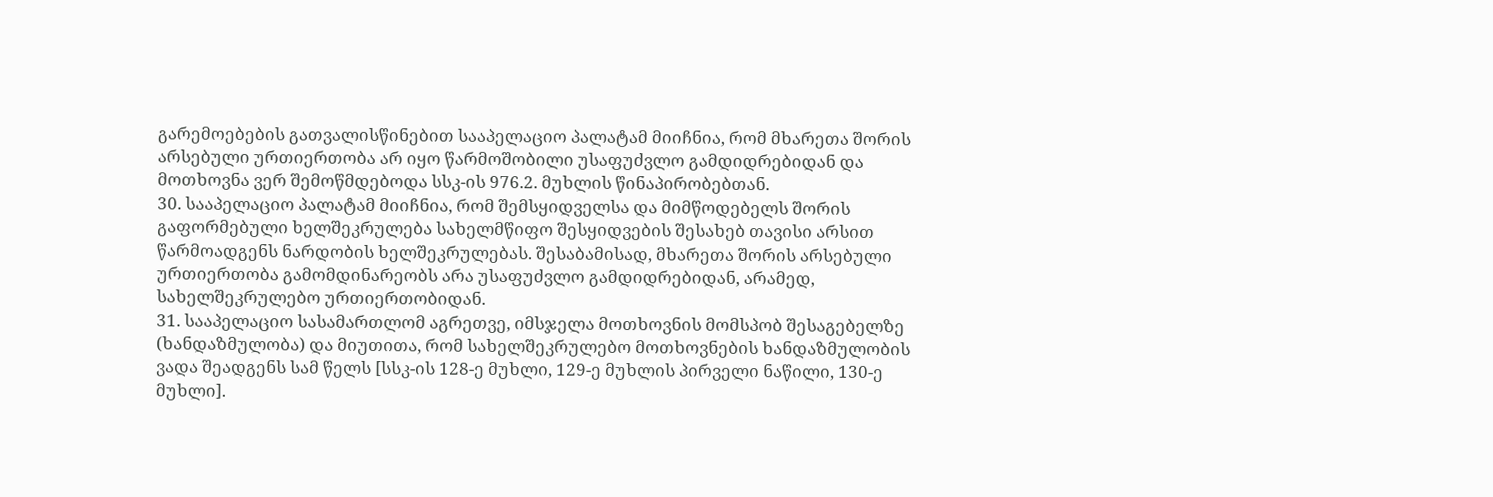გარემოებების გათვალისწინებით სააპელაციო პალატამ მიიჩნია, რომ მხარეთა შორის არსებული ურთიერთობა არ იყო წარმოშობილი უსაფუძვლო გამდიდრებიდან და მოთხოვნა ვერ შემოწმდებოდა სსკ-ის 976.2. მუხლის წინაპირობებთან.
30. სააპელაციო პალატამ მიიჩნია, რომ შემსყიდველსა და მიმწოდებელს შორის გაფორმებული ხელშეკრულება სახელმწიფო შესყიდვების შესახებ თავისი არსით წარმოადგენს ნარდობის ხელშეკრულებას. შესაბამისად, მხარეთა შორის არსებული ურთიერთობა გამომდინარეობს არა უსაფუძვლო გამდიდრებიდან, არამედ, სახელშეკრულებო ურთიერთობიდან.
31. სააპელაციო სასამართლომ აგრეთვე, იმსჯელა მოთხოვნის მომსპობ შესაგებელზე (ხანდაზმულობა) და მიუთითა, რომ სახელშეკრულებო მოთხოვნების ხანდაზმულობის ვადა შეადგენს სამ წელს [სსკ-ის 128-ე მუხლი, 129-ე მუხლის პირველი ნაწილი, 130-ე მუხლი].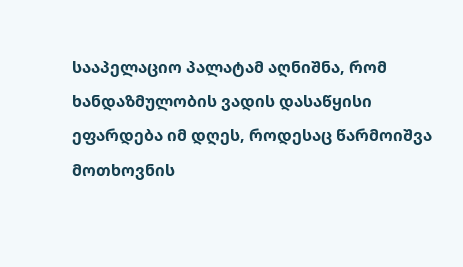სააპელაციო პალატამ აღნიშნა, რომ ხანდაზმულობის ვადის დასაწყისი ეფარდება იმ დღეს, როდესაც წარმოიშვა მოთხოვნის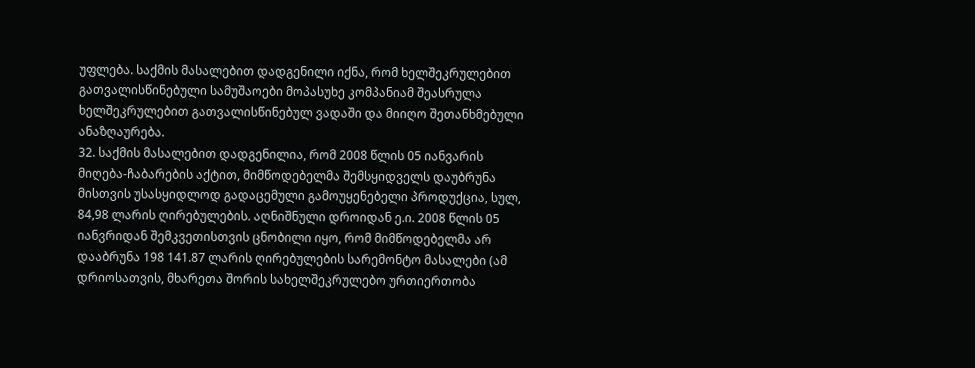უფლება. საქმის მასალებით დადგენილი იქნა, რომ ხელშეკრულებით გათვალისწინებული სამუშაოები მოპასუხე კომპანიამ შეასრულა ხელშეკრულებით გათვალისწინებულ ვადაში და მიიღო შეთანხმებული ანაზღაურება.
32. საქმის მასალებით დადგენილია, რომ 2008 წლის 05 იანვარის მიღება-ჩაბარების აქტით, მიმწოდებელმა შემსყიდველს დაუბრუნა მისთვის უსასყიდლოდ გადაცემული გამოუყენებელი პროდუქცია, სულ, 84,98 ლარის ღირებულების. აღნიშნული დროიდან ე.ი. 2008 წლის 05 იანვრიდან შემკვეთისთვის ცნობილი იყო, რომ მიმწოდებელმა არ დააბრუნა 198 141.87 ლარის ღირებულების სარემონტო მასალები (ამ დრიოსათვის, მხარეთა შორის სახელშეკრულებო ურთიერთობა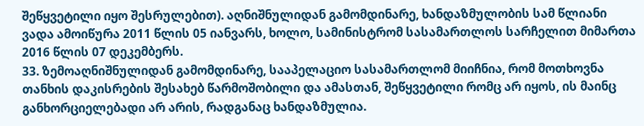შეწყვეტილი იყო შესრულებით). აღნიშნულიდან გამომდინარე, ხანდაზმულობის სამ წლიანი ვადა ამოიწურა 2011 წლის 05 იანვარს, ხოლო, სამინისტრომ სასამართლოს სარჩელით მიმართა 2016 წლის 07 დეკემბერს.
33. ზემოაღნიშნულიდან გამომდინარე, სააპელაციო სასამართლომ მიიჩნია, რომ მოთხოვნა თანხის დაკისრების შესახებ წარმოშობილი და ამასთან, შეწყვეტილი რომც არ იყოს, ის მაინც განხორციელებადი არ არის, რადგანაც ხანდაზმულია.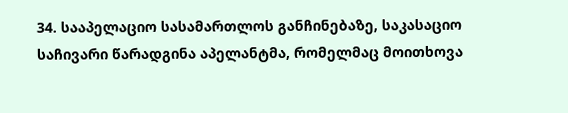34. სააპელაციო სასამართლოს განჩინებაზე, საკასაციო საჩივარი წარადგინა აპელანტმა, რომელმაც მოითხოვა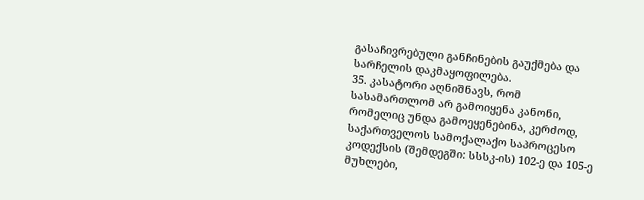გასაჩივრებული განჩინების გაუქმება და სარჩელის დაკმაყოფილება.
35. კასატორი აღნიშნავს, რომ სასამართლომ არ გამოიყენა კანონი, რომელიც უნდა გამოეყენებინა, კერძოდ, საქართველოს სამოქალაქო საპროცესო კოდექსის (შემდეგში: სსსკ-ის) 102-ე და 105-ე მუხლები,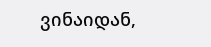ვინაიდან,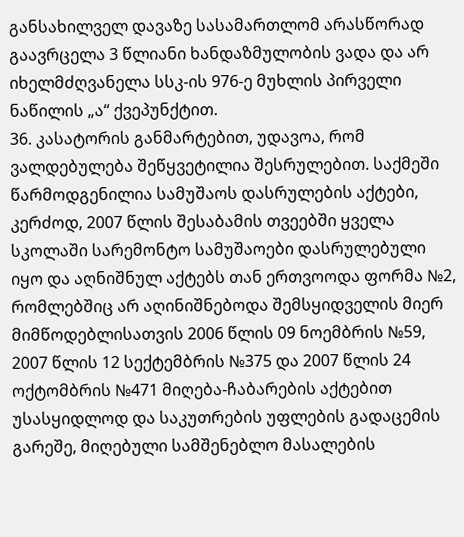განსახილველ დავაზე სასამართლომ არასწორად გაავრცელა 3 წლიანი ხანდაზმულობის ვადა და არ იხელმძღვანელა სსკ-ის 976-ე მუხლის პირველი ნაწილის „ა“ ქვეპუნქტით.
36. კასატორის განმარტებით, უდავოა, რომ ვალდებულება შეწყვეტილია შესრულებით. საქმეში წარმოდგენილია სამუშაოს დასრულების აქტები, კერძოდ, 2007 წლის შესაბამის თვეებში ყველა სკოლაში სარემონტო სამუშაოები დასრულებული იყო და აღნიშნულ აქტებს თან ერთვოოდა ფორმა №2, რომლებშიც არ აღინიშნებოდა შემსყიდველის მიერ მიმწოდებლისათვის 2006 წლის 09 ნოემბრის №59, 2007 წლის 12 სექტემბრის №375 და 2007 წლის 24 ოქტომბრის №471 მიღება-ჩაბარების აქტებით უსასყიდლოდ და საკუთრების უფლების გადაცემის გარეშე, მიღებული სამშენებლო მასალების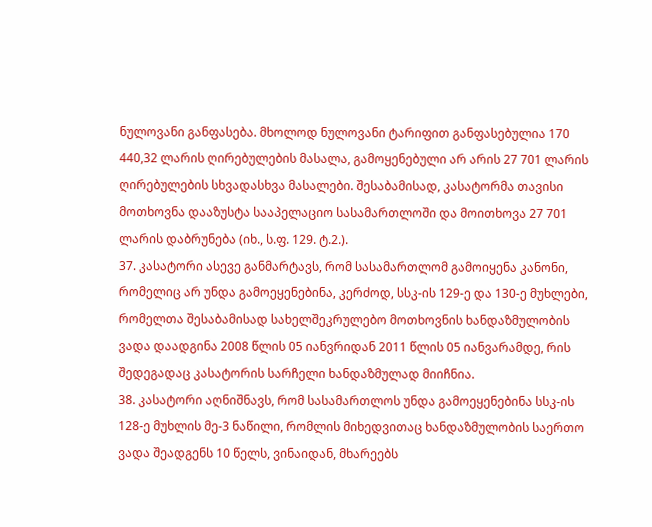ნულოვანი განფასება. მხოლოდ ნულოვანი ტარიფით განფასებულია 170 440,32 ლარის ღირებულების მასალა, გამოყენებული არ არის 27 701 ლარის ღირებულების სხვადასხვა მასალები. შესაბამისად, კასატორმა თავისი მოთხოვნა დააზუსტა სააპელაციო სასამართლოში და მოითხოვა 27 701 ლარის დაბრუნება (იხ., ს.ფ. 129. ტ.2.).
37. კასატორი ასევე განმარტავს, რომ სასამართლომ გამოიყენა კანონი, რომელიც არ უნდა გამოეყენებინა, კერძოდ, სსკ-ის 129-ე და 130-ე მუხლები, რომელთა შესაბამისად სახელშეკრულებო მოთხოვნის ხანდაზმულობის ვადა დაადგინა 2008 წლის 05 იანვრიდან 2011 წლის 05 იანვარამდე, რის შედეგადაც კასატორის სარჩელი ხანდაზმულად მიიჩნია.
38. კასატორი აღნიშნავს, რომ სასამართლოს უნდა გამოეყენებინა სსკ-ის 128-ე მუხლის მე-3 ნაწილი, რომლის მიხედვითაც ხანდაზმულობის საერთო ვადა შეადგენს 10 წელს, ვინაიდან, მხარეებს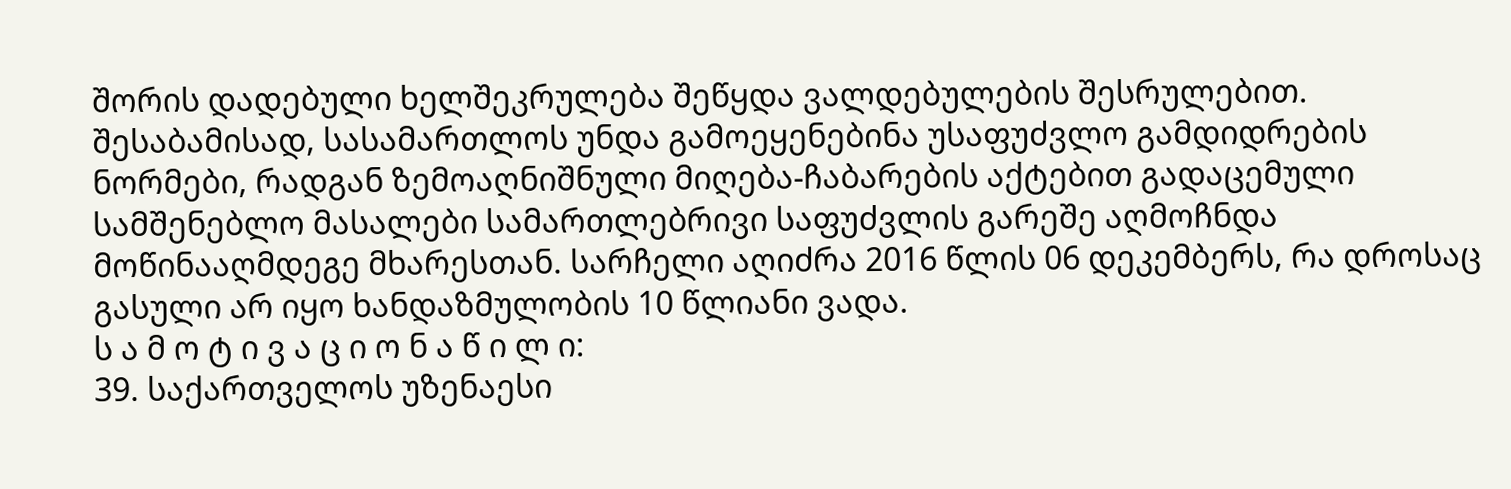შორის დადებული ხელშეკრულება შეწყდა ვალდებულების შესრულებით. შესაბამისად, სასამართლოს უნდა გამოეყენებინა უსაფუძვლო გამდიდრების ნორმები, რადგან ზემოაღნიშნული მიღება-ჩაბარების აქტებით გადაცემული სამშენებლო მასალები სამართლებრივი საფუძვლის გარეშე აღმოჩნდა მოწინააღმდეგე მხარესთან. სარჩელი აღიძრა 2016 წლის 06 დეკემბერს, რა დროსაც გასული არ იყო ხანდაზმულობის 10 წლიანი ვადა.
ს ა მ ო ტ ი ვ ა ც ი ო ნ ა წ ი ლ ი:
39. საქართველოს უზენაესი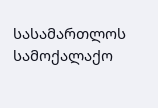სასამართლოს სამოქალაქო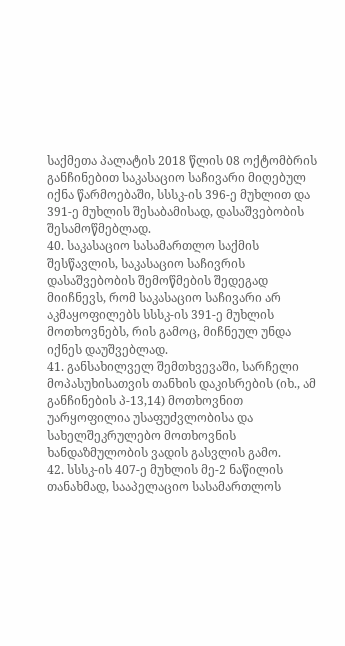საქმეთა პალატის 2018 წლის 08 ოქტომბრის განჩინებით საკასაციო საჩივარი მიღებულ იქნა წარმოებაში, სსსკ-ის 396-ე მუხლით და 391-ე მუხლის შესაბამისად, დასაშვებობის შესამოწმებლად.
40. საკასაციო სასამართლო საქმის შესწავლის, საკასაციო საჩივრის დასაშვებობის შემოწმების შედეგად მიიჩნევს, რომ საკასაციო საჩივარი არ აკმაყოფილებს სსსკ-ის 391-ე მუხლის მოთხოვნებს, რის გამოც, მიჩნეულ უნდა იქნეს დაუშვებლად.
41. განსახილველ შემთხვევაში, სარჩელი მოპასუხისათვის თანხის დაკისრების (იხ., ამ განჩინების პ-13,14) მოთხოვნით უარყოფილია უსაფუძვლობისა და სახელშეკრულებო მოთხოვნის ხანდაზმულობის ვადის გასვლის გამო.
42. სსსკ-ის 407-ე მუხლის მე-2 ნაწილის თანახმად, სააპელაციო სასამართლოს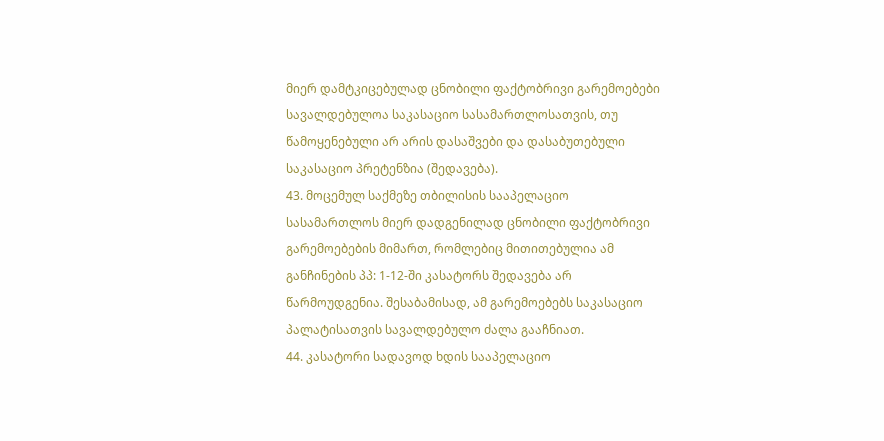მიერ დამტკიცებულად ცნობილი ფაქტობრივი გარემოებები სავალდებულოა საკასაციო სასამართლოსათვის, თუ წამოყენებული არ არის დასაშვები და დასაბუთებული საკასაციო პრეტენზია (შედავება).
43. მოცემულ საქმეზე თბილისის სააპელაციო სასამართლოს მიერ დადგენილად ცნობილი ფაქტობრივი გარემოებების მიმართ, რომლებიც მითითებულია ამ განჩინების პპ: 1-12-ში კასატორს შედავება არ წარმოუდგენია. შესაბამისად, ამ გარემოებებს საკასაციო პალატისათვის სავალდებულო ძალა გააჩნიათ.
44. კასატორი სადავოდ ხდის სააპელაციო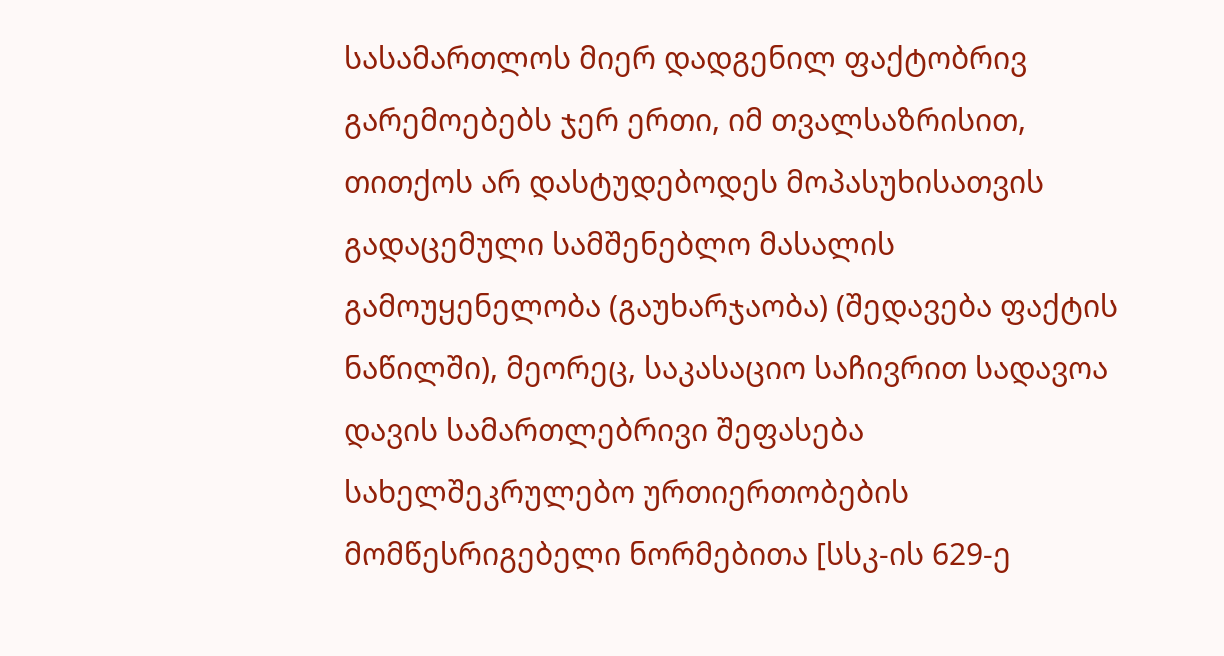სასამართლოს მიერ დადგენილ ფაქტობრივ გარემოებებს ჯერ ერთი, იმ თვალსაზრისით, თითქოს არ დასტუდებოდეს მოპასუხისათვის გადაცემული სამშენებლო მასალის გამოუყენელობა (გაუხარჯაობა) (შედავება ფაქტის ნაწილში), მეორეც, საკასაციო საჩივრით სადავოა დავის სამართლებრივი შეფასება სახელშეკრულებო ურთიერთობების მომწესრიგებელი ნორმებითა [სსკ-ის 629-ე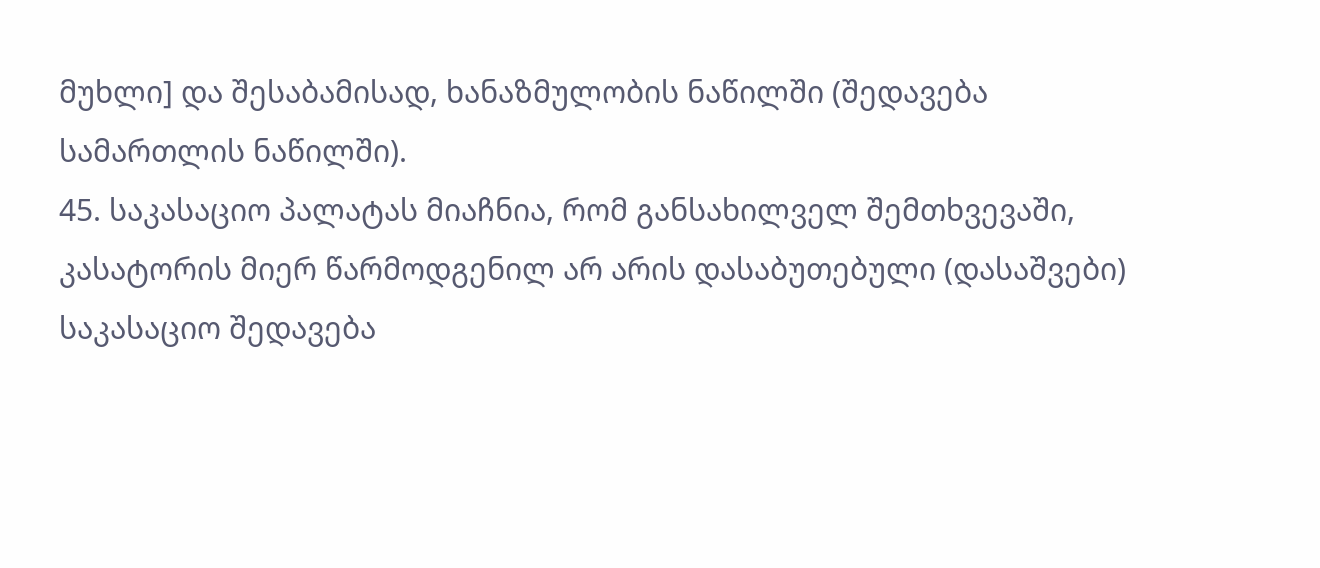მუხლი] და შესაბამისად, ხანაზმულობის ნაწილში (შედავება სამართლის ნაწილში).
45. საკასაციო პალატას მიაჩნია, რომ განსახილველ შემთხვევაში, კასატორის მიერ წარმოდგენილ არ არის დასაბუთებული (დასაშვები) საკასაციო შედავება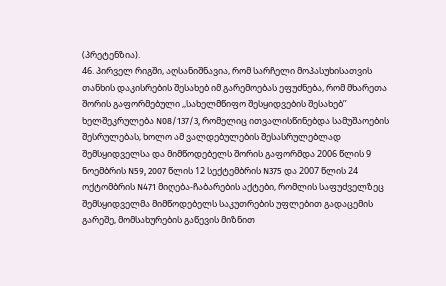(პრეტენზია).
46. პირველ რიგში, აღსანიშნავია, რომ სარჩელი მოპასუხისათვის თანხის დაკისრების შესახებ იმ გარემოებას ეფუძნება, რომ მხარეთა შორის გაფორმებული ,,სახელმწიფო შესყიდვების შესახებ’’ ხელშეკრულება N08/137/3, რომელიც ითვალისწინებდა სამუშაოების შესრულებას, ხოლო ამ ვალდებულების შესასრულებლად შემსყიდველსა და მიმწოდებელს შორის გაფორმდა 2006 წლის 9 ნოემბრის N59, 2007 წლის 12 სექტემბრის N375 და 2007 წლის 24 ოქტომბრის N471 მიღება-ჩაბარების აქტები, რომლის საფუძველზეც შემსყიდველმა მიმწოდებელს საკუთრების უფლებით გადაცემის გარეშე, მომსახურების გაწევის მიზნით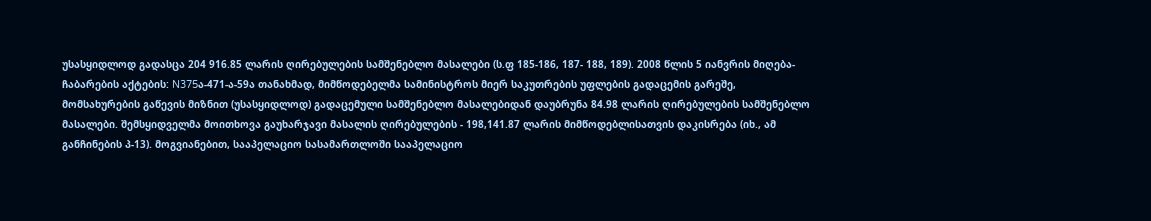უსასყიდლოდ გადასცა 204 916.85 ლარის ღირებულების სამშენებლო მასალები (ს.ფ 185-186, 187- 188, 189). 2008 წლის 5 იანვრის მიღება-ჩაბარების აქტების: N375ა-471-ა-59ა თანახმად, მიმწოდებელმა სამინისტროს მიერ საკუთრების უფლების გადაცემის გარეშე, მომსახურების გაწევის მიზნით (უსასყიდლოდ) გადაცემული სამშენებლო მასალებიდან დაუბრუნა 84.98 ლარის ღირებულების სამშენებლო მასალები. შემსყიდველმა მოითხოვა გაუხარჯავი მასალის ღირებულების - 198,141.87 ლარის მიმწოდებლისათვის დაკისრება (იხ., ამ განჩინების პ-13). მოგვიანებით, სააპელაციო სასამართლოში სააპელაციო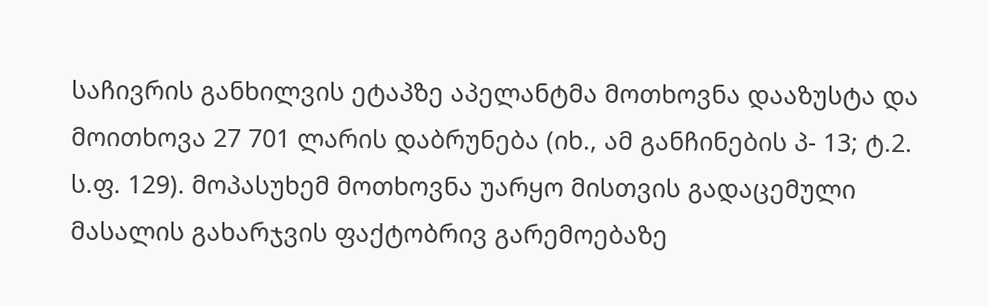საჩივრის განხილვის ეტაპზე აპელანტმა მოთხოვნა დააზუსტა და მოითხოვა 27 701 ლარის დაბრუნება (იხ., ამ განჩინების პ- 13; ტ.2. ს.ფ. 129). მოპასუხემ მოთხოვნა უარყო მისთვის გადაცემული მასალის გახარჯვის ფაქტობრივ გარემოებაზე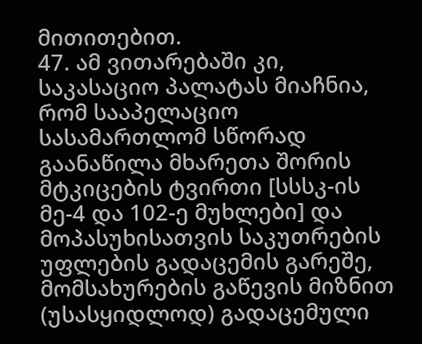მითითებით.
47. ამ ვითარებაში კი, საკასაციო პალატას მიაჩნია, რომ სააპელაციო სასამართლომ სწორად გაანაწილა მხარეთა შორის მტკიცების ტვირთი [სსსკ-ის მე-4 და 102-ე მუხლები] და მოპასუხისათვის საკუთრების უფლების გადაცემის გარეშე, მომსახურების გაწევის მიზნით (უსასყიდლოდ) გადაცემული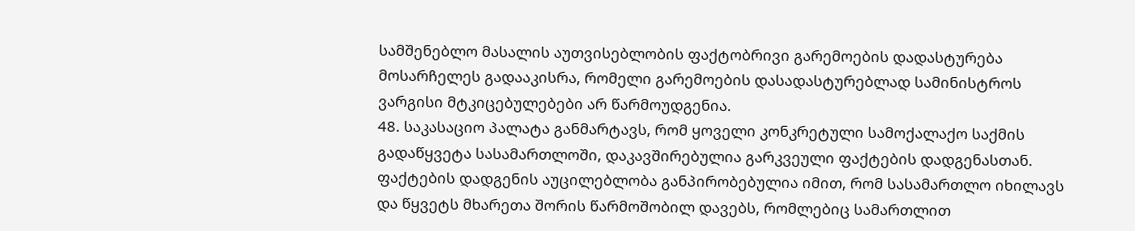სამშენებლო მასალის აუთვისებლობის ფაქტობრივი გარემოების დადასტურება მოსარჩელეს გადააკისრა, რომელი გარემოების დასადასტურებლად სამინისტროს ვარგისი მტკიცებულებები არ წარმოუდგენია.
48. საკასაციო პალატა განმარტავს, რომ ყოველი კონკრეტული სამოქალაქო საქმის გადაწყვეტა სასამართლოში, დაკავშირებულია გარკვეული ფაქტების დადგენასთან. ფაქტების დადგენის აუცილებლობა განპირობებულია იმით, რომ სასამართლო იხილავს და წყვეტს მხარეთა შორის წარმოშობილ დავებს, რომლებიც სამართლით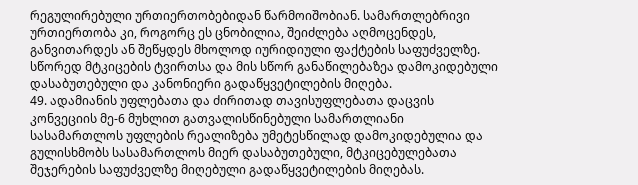რეგულირებული ურთიერთობებიდან წარმოიშობიან. სამართლებრივი ურთიერთობა კი, როგორც ეს ცნობილია, შეიძლება აღმოცენდეს, განვითარდეს ან შეწყდეს მხოლოდ იურიდიული ფაქტების საფუძველზე. სწორედ მტკიცების ტვირთსა და მის სწორ განაწილებაზეა დამოკიდებული დასაბუთებული და კანონიერი გადაწყვეტილების მიღება.
49. ადამიანის უფლებათა და ძირითად თავისუფლებათა დაცვის კონვეციის მე-6 მუხლით გათვალისწინებული სამართლიანი სასამართლოს უფლების რეალიზება უმეტესწილად დამოკიდებულია და გულისხმობს სასამართლოს მიერ დასაბუთებული, მტკიცებულებათა შეჯერების საფუძველზე მიღებული გადაწყვეტილების მიღებას.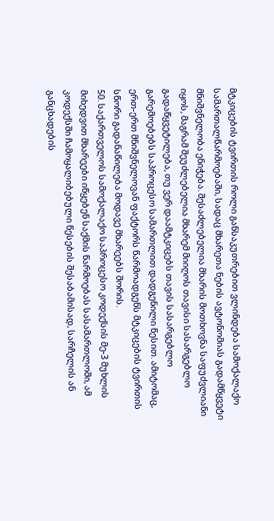მტკიცების ტვირთის როლი განსაკუთრებით ვლინდება სამოქალაქო სამართალწარმოებაში, სადაც მხარეთა ნების ავტონომიას გადამწყვეტი მნიშვნელობა ენიჭება. შესაძლებელია მხარის მოთხოვნა საფუძვლიანი იყოს, მაგრამ შეუძლებელია მხარემ მიიღოს თავისი სასარგებლო გადაწყვეტილება, თუ ვერ დაამტკიცებს თავის სასარგებლო გარემოებებს საპროცესო სამართლით დადგენილი წესით. ამიტომაც, ერთ-ერთ მნიშვნელოვან ფაქტორს წარმოადგენს მტკიცების ტვირთის სწორი გადანაწილება მოდავე მხარეებს შორის.
50. საქართველოს სამოქალაქო საპროცესო კოდექსის მე-3 მუხლის მიხედვით მხარეები იწყებენ საქმის წარმოებას სასამართლოში, ამ კოდექსში ჩამოყალიბებული წესების შესაბამისად, სარჩელის ან განცხადების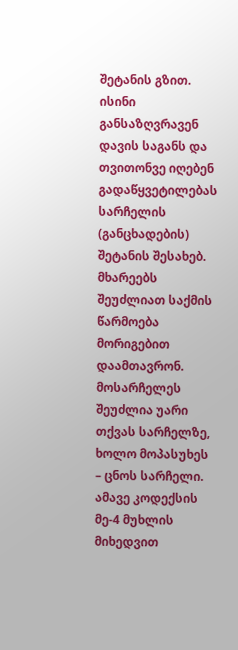შეტანის გზით. ისინი განსაზღვრავენ დავის საგანს და თვითონვე იღებენ გადაწყვეტილებას სარჩელის (განცხადების) შეტანის შესახებ. მხარეებს შეუძლიათ საქმის წარმოება მორიგებით დაამთავრონ. მოსარჩელეს შეუძლია უარი თქვას სარჩელზე, ხოლო მოპასუხეს – ცნოს სარჩელი. ამავე კოდექსის მე-4 მუხლის მიხედვით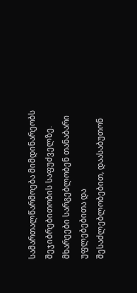სამართალწარმოება მიმდინარეობს შეჯიბრებითობის საფუძველზე. მხარეები სარგებლობენ თანაბარი უფლებებითა და შესაძლებლობებით, დაასაბუთონ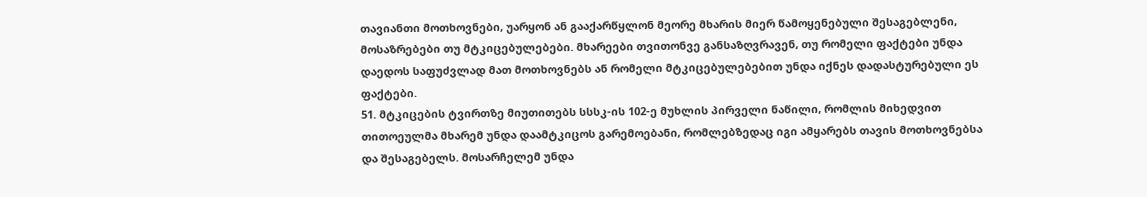თავიანთი მოთხოვნები, უარყონ ან გააქარწყლონ მეორე მხარის მიერ წამოყენებული შესაგებლენი, მოსაზრებები თუ მტკიცებულებები. მხარეები თვითონვე განსაზღვრავენ, თუ რომელი ფაქტები უნდა დაედოს საფუძვლად მათ მოთხოვნებს ან რომელი მტკიცებულებებით უნდა იქნეს დადასტურებული ეს ფაქტები.
51. მტკიცების ტვირთზე მიუთითებს სსსკ-ის 102-ე მუხლის პირველი ნაწილი, რომლის მიხედვით თითოეულმა მხარემ უნდა დაამტკიცოს გარემოებანი, რომლებზედაც იგი ამყარებს თავის მოთხოვნებსა და შესაგებელს. მოსარჩელემ უნდა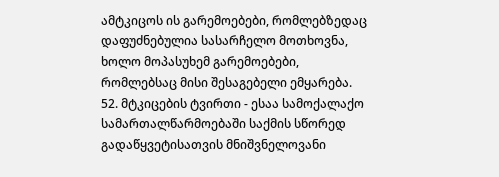ამტკიცოს ის გარემოებები, რომლებზედაც დაფუძნებულია სასარჩელო მოთხოვნა, ხოლო მოპასუხემ გარემოებები, რომლებსაც მისი შესაგებელი ემყარება.
52. მტკიცების ტვირთი - ესაა სამოქალაქო სამართალწარმოებაში საქმის სწორედ გადაწყვეტისათვის მნიშვნელოვანი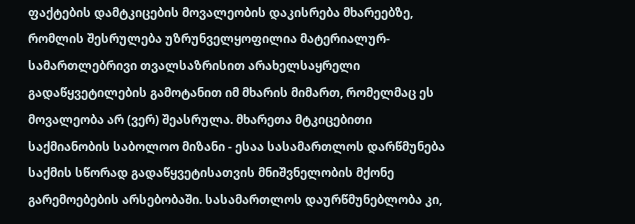ფაქტების დამტკიცების მოვალეობის დაკისრება მხარეებზე, რომლის შესრულება უზრუნველყოფილია მატერიალურ-სამართლებრივი თვალსაზრისით არახელსაყრელი გადაწყვეტილების გამოტანით იმ მხარის მიმართ, რომელმაც ეს მოვალეობა არ (ვერ) შეასრულა. მხარეთა მტკიცებითი საქმიანობის საბოლოო მიზანი - ესაა სასამართლოს დარწმუნება საქმის სწორად გადაწყვეტისათვის მნიშვნელობის მქონე გარემოებების არსებობაში. სასამართლოს დაურწმუნებლობა კი,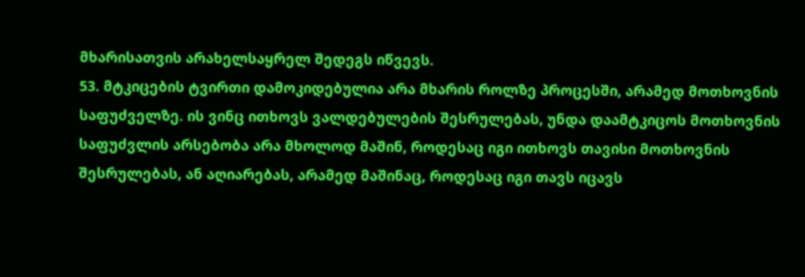მხარისათვის არახელსაყრელ შედეგს იწვევს.
53. მტკიცების ტვირთი დამოკიდებულია არა მხარის როლზე პროცესში, არამედ მოთხოვნის საფუძველზე. ის ვინც ითხოვს ვალდებულების შესრულებას, უნდა დაამტკიცოს მოთხოვნის საფუძვლის არსებობა არა მხოლოდ მაშინ, როდესაც იგი ითხოვს თავისი მოთხოვნის შესრულებას, ან აღიარებას, არამედ მაშინაც, როდესაც იგი თავს იცავს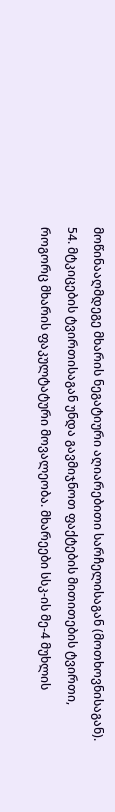მოწინააღმდეგე მხარის ნეგატიური აღიარებითი სარჩელისაგან (მოთხოვნისაგან).
54. მტკიცების ტვირთისაგან უნდა გავმიჯნოთ ფაქტების მითითების ტვირთი, როგორც მხარის ფაკულტატური მოვალეობა. მხარეები სსკ-ის მე-4 მუხლის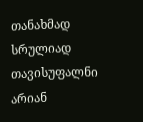თანახმად სრულიად თავისუფალნი არიან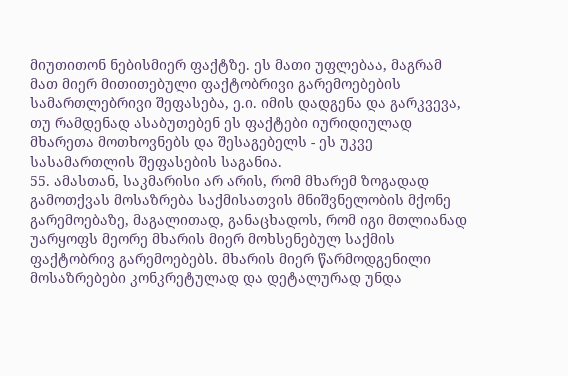მიუთითონ ნებისმიერ ფაქტზე. ეს მათი უფლებაა, მაგრამ მათ მიერ მითითებული ფაქტობრივი გარემოებების სამართლებრივი შეფასება, ე.ი. იმის დადგენა და გარკვევა, თუ რამდენად ასაბუთებენ ეს ფაქტები იურიდიულად მხარეთა მოთხოვნებს და შესაგებელს - ეს უკვე სასამართლის შეფასების საგანია.
55. ამასთან, საკმარისი არ არის, რომ მხარემ ზოგადად გამოთქვას მოსაზრება საქმისათვის მნიშვნელობის მქონე გარემოებაზე, მაგალითად, განაცხადოს, რომ იგი მთლიანად უარყოფს მეორე მხარის მიერ მოხსენებულ საქმის ფაქტობრივ გარემოებებს. მხარის მიერ წარმოდგენილი მოსაზრებები კონკრეტულად და დეტალურად უნდა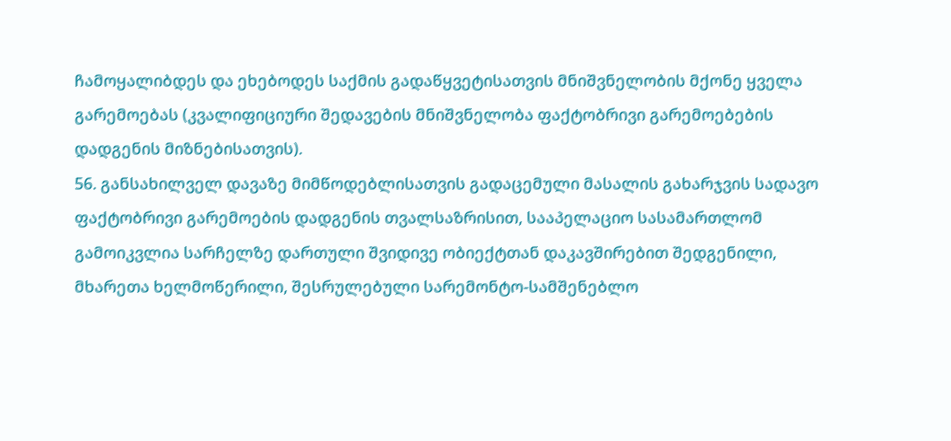ჩამოყალიბდეს და ეხებოდეს საქმის გადაწყვეტისათვის მნიშვნელობის მქონე ყველა გარემოებას (კვალიფიციური შედავების მნიშვნელობა ფაქტობრივი გარემოებების დადგენის მიზნებისათვის).
56. განსახილველ დავაზე მიმწოდებლისათვის გადაცემული მასალის გახარჯვის სადავო ფაქტობრივი გარემოების დადგენის თვალსაზრისით, სააპელაციო სასამართლომ გამოიკვლია სარჩელზე დართული შვიდივე ობიექტთან დაკავშირებით შედგენილი, მხარეთა ხელმოწერილი, შესრულებული სარემონტო-სამშენებლო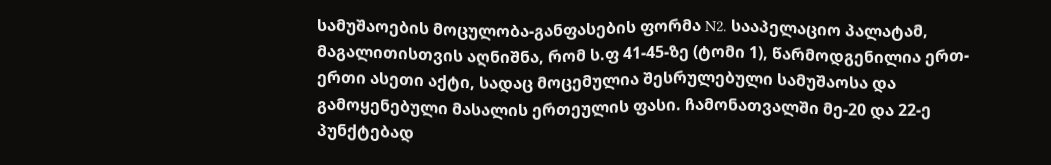სამუშაოების მოცულობა-განფასების ფორმა N2. სააპელაციო პალატამ, მაგალითისთვის აღნიშნა, რომ ს.ფ 41-45-ზე (ტომი 1), წარმოდგენილია ერთ-ერთი ასეთი აქტი, სადაც მოცემულია შესრულებული სამუშაოსა და გამოყენებული მასალის ერთეულის ფასი. ჩამონათვალში მე-20 და 22-ე პუნქტებად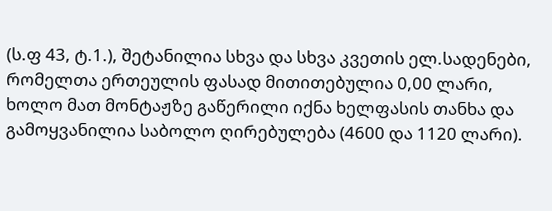(ს.ფ 43, ტ.1.), შეტანილია სხვა და სხვა კვეთის ელ.სადენები, რომელთა ერთეულის ფასად მითითებულია 0,00 ლარი, ხოლო მათ მონტაჟზე გაწერილი იქნა ხელფასის თანხა და გამოყვანილია საბოლო ღირებულება (4600 და 1120 ლარი).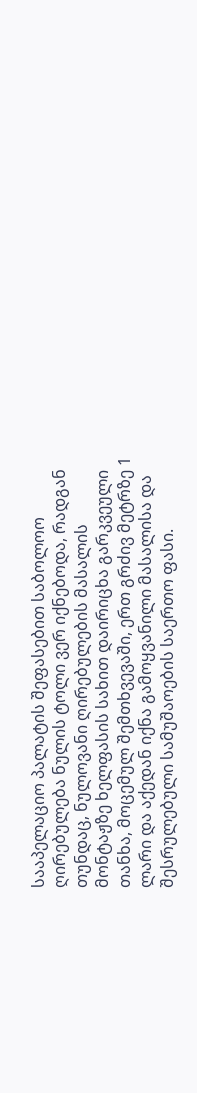სააპელაციო პალატის შეფასებით საბოლოო ღირებულება ნულის ტოლი ვერ იქნებოდა, რადგან თუნდაც, ნულოვანი ღირებულების მასალის მონტაჟზე ხელფასის სახით დაირიცხა გარკვეული თანხა, მოცემულ შემთხვევაში, ერთ გრძივ მეტრზე 1 ლარი და აქედან იქნა გამოყვანილი მასალისა და შესრულებული სამუშაოების საერთო ფასი.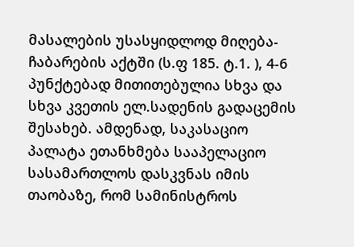მასალების უსასყიდლოდ მიღება-ჩაბარების აქტში (ს.ფ 185. ტ.1. ), 4-6 პუნქტებად მითითებულია სხვა და სხვა კვეთის ელ.სადენის გადაცემის შესახებ. ამდენად, საკასაციო პალატა ეთანხმება სააპელაციო სასამართლოს დასკვნას იმის თაობაზე, რომ სამინისტროს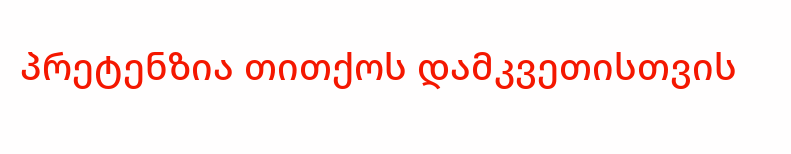პრეტენზია თითქოს დამკვეთისთვის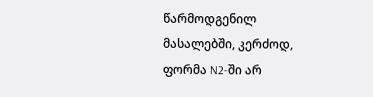წარმოდგენილ მასალებში, კერძოდ, ფორმა N2-ში არ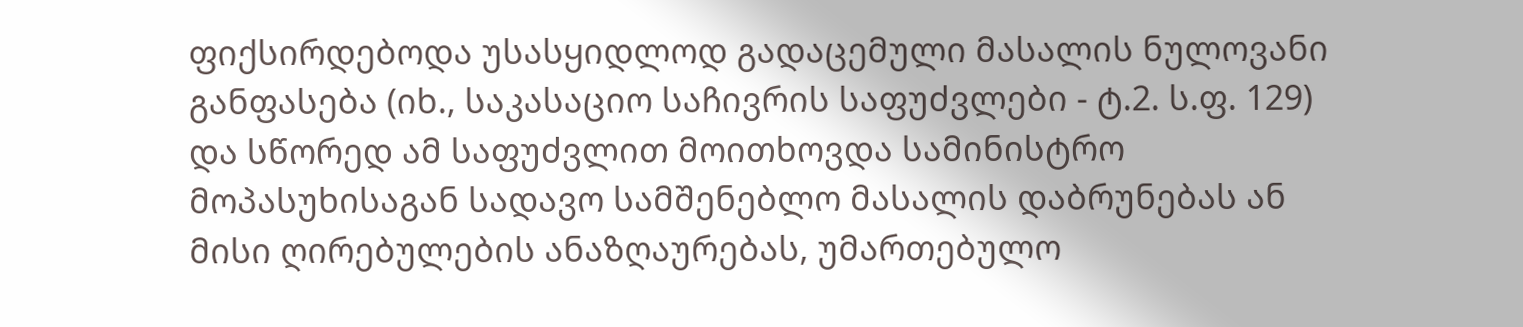ფიქსირდებოდა უსასყიდლოდ გადაცემული მასალის ნულოვანი განფასება (იხ., საკასაციო საჩივრის საფუძვლები - ტ.2. ს.ფ. 129) და სწორედ ამ საფუძვლით მოითხოვდა სამინისტრო მოპასუხისაგან სადავო სამშენებლო მასალის დაბრუნებას ან მისი ღირებულების ანაზღაურებას, უმართებულო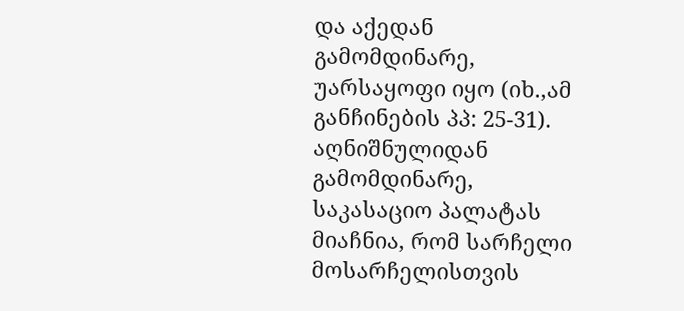და აქედან გამომდინარე, უარსაყოფი იყო (იხ.,ამ განჩინების პპ: 25-31). აღნიშნულიდან გამომდინარე, საკასაციო პალატას მიაჩნია, რომ სარჩელი მოსარჩელისთვის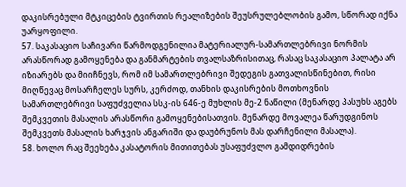დაკისრებული მტკიცების ტვირთის რეალიზების შეუსრულებლობის გამო, სწორად იქნა უარყოფილი.
57. საკასაციო საჩივარი წარმოდგენილია მატერიალურ-სამართლებრივი ნორმის არასწორად გამოყენება და განმარტების თვალსაზრისითაც, რასაც საკასაციო პალატა არ იზიარებს და მიიჩნევს, რომ იმ სამართლებრივი შედეგის გათვალისწინებით, რისი მიღწევაც მოსარჩელეს სურს, კერძოდ, თანხის დაკისრების მოთხოვნის სამართლებრივი საფუძველია სსკ-ის 646-ე მუხლის მე-2 ნაწილი (მენარდე პასუხს აგებს შემკვეთის მასალის არასწორი გამოყენებისათვის. მენარდე მოვალეა წარუდგინოს შემკვეთს მასალის ხარჯვის ანგარიში და დაუბრუნოს მას დარჩენილი მასალა).
58. ხოლო რაც შეეხება კასატორის მითითებას უსაფუძვლო გამდიდრების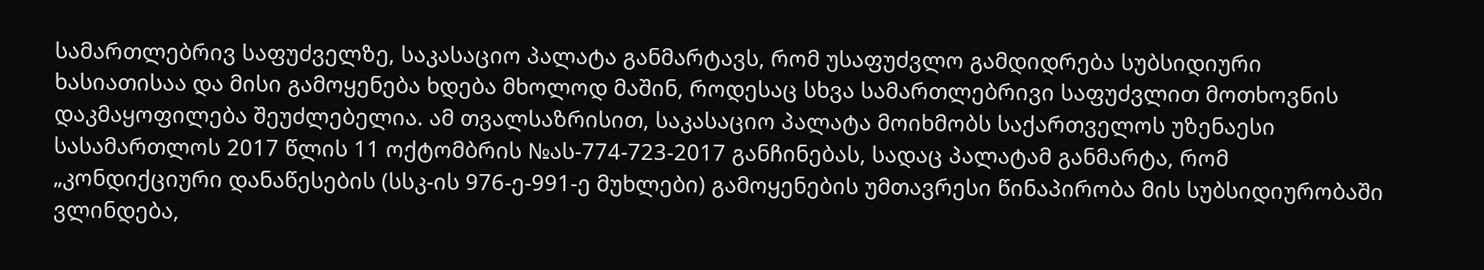სამართლებრივ საფუძველზე, საკასაციო პალატა განმარტავს, რომ უსაფუძვლო გამდიდრება სუბსიდიური ხასიათისაა და მისი გამოყენება ხდება მხოლოდ მაშინ, როდესაც სხვა სამართლებრივი საფუძვლით მოთხოვნის დაკმაყოფილება შეუძლებელია. ამ თვალსაზრისით, საკასაციო პალატა მოიხმობს საქართველოს უზენაესი სასამართლოს 2017 წლის 11 ოქტომბრის №ას-774-723-2017 განჩინებას, სადაც პალატამ განმარტა, რომ „კონდიქციური დანაწესების (სსკ-ის 976-ე-991-ე მუხლები) გამოყენების უმთავრესი წინაპირობა მის სუბსიდიურობაში ვლინდება,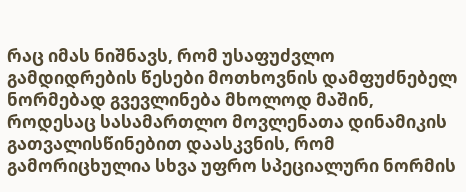რაც იმას ნიშნავს, რომ უსაფუძვლო გამდიდრების წესები მოთხოვნის დამფუძნებელ ნორმებად გვევლინება მხოლოდ მაშინ, როდესაც სასამართლო მოვლენათა დინამიკის გათვალისწინებით დაასკვნის, რომ გამორიცხულია სხვა უფრო სპეციალური ნორმის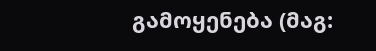გამოყენება (მაგ: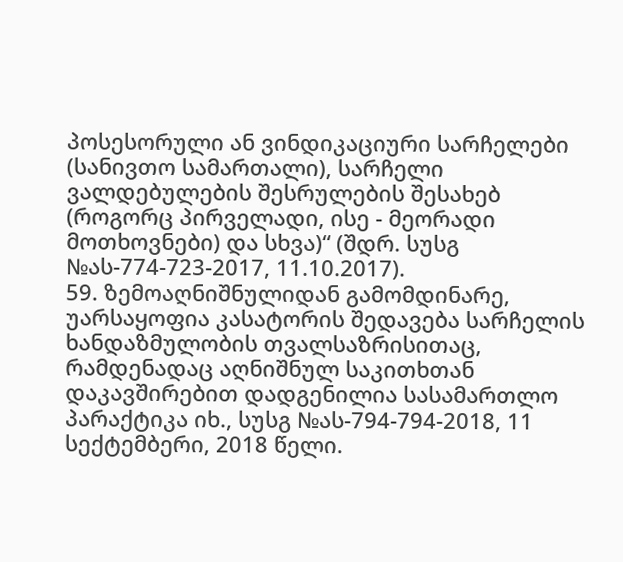პოსესორული ან ვინდიკაციური სარჩელები (სანივთო სამართალი), სარჩელი ვალდებულების შესრულების შესახებ (როგორც პირველადი, ისე - მეორადი მოთხოვნები) და სხვა)“ (შდრ. სუსგ №ას-774-723-2017, 11.10.2017).
59. ზემოაღნიშნულიდან გამომდინარე, უარსაყოფია კასატორის შედავება სარჩელის ხანდაზმულობის თვალსაზრისითაც, რამდენადაც აღნიშნულ საკითხთან დაკავშირებით დადგენილია სასამართლო პარაქტიკა იხ., სუსგ №ას-794-794-2018, 11 სექტემბერი, 2018 წელი.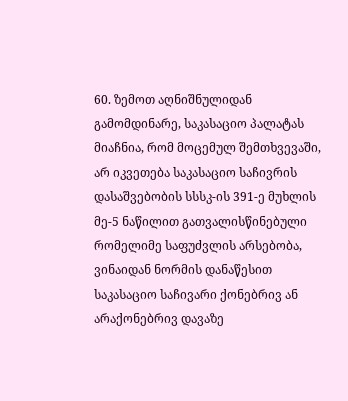60. ზემოთ აღნიშნულიდან გამომდინარე, საკასაციო პალატას მიაჩნია, რომ მოცემულ შემთხვევაში, არ იკვეთება საკასაციო საჩივრის დასაშვებობის სსსკ-ის 391-ე მუხლის მე-5 ნაწილით გათვალისწინებული რომელიმე საფუძვლის არსებობა, ვინაიდან ნორმის დანაწესით საკასაციო საჩივარი ქონებრივ ან არაქონებრივ დავაზე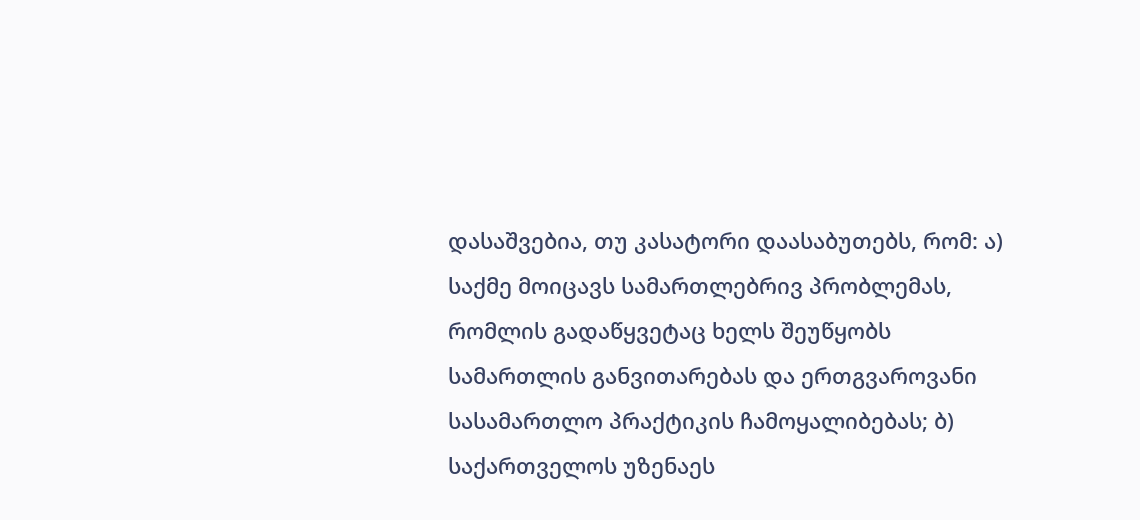დასაშვებია, თუ კასატორი დაასაბუთებს, რომ: ა) საქმე მოიცავს სამართლებრივ პრობლემას, რომლის გადაწყვეტაც ხელს შეუწყობს სამართლის განვითარებას და ერთგვაროვანი სასამართლო პრაქტიკის ჩამოყალიბებას; ბ) საქართველოს უზენაეს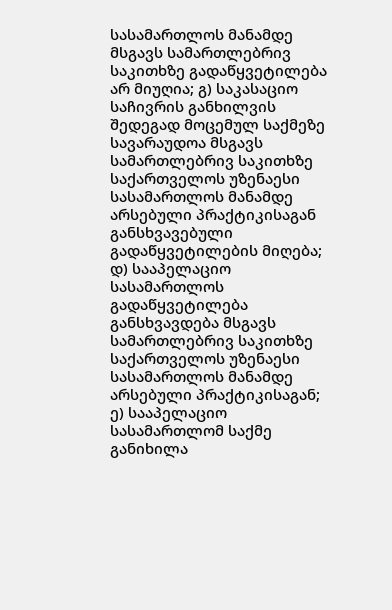სასამართლოს მანამდე მსგავს სამართლებრივ საკითხზე გადაწყვეტილება არ მიუღია; გ) საკასაციო საჩივრის განხილვის შედეგად მოცემულ საქმეზე სავარაუდოა მსგავს სამართლებრივ საკითხზე საქართველოს უზენაესი სასამართლოს მანამდე არსებული პრაქტიკისაგან განსხვავებული გადაწყვეტილების მიღება; დ) სააპელაციო სასამართლოს გადაწყვეტილება განსხვავდება მსგავს სამართლებრივ საკითხზე საქართველოს უზენაესი სასამართლოს მანამდე არსებული პრაქტიკისაგან; ე) სააპელაციო სასამართლომ საქმე განიხილა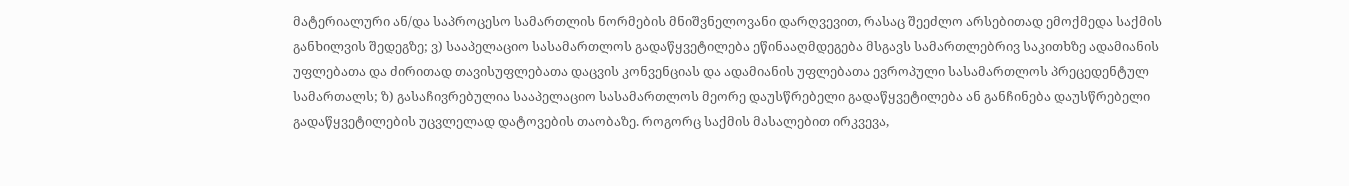მატერიალური ან/და საპროცესო სამართლის ნორმების მნიშვნელოვანი დარღვევით, რასაც შეეძლო არსებითად ემოქმედა საქმის განხილვის შედეგზე; ვ) სააპელაციო სასამართლოს გადაწყვეტილება ეწინააღმდეგება მსგავს სამართლებრივ საკითხზე ადამიანის უფლებათა და ძირითად თავისუფლებათა დაცვის კონვენციას და ადამიანის უფლებათა ევროპული სასამართლოს პრეცედენტულ სამართალს; ზ) გასაჩივრებულია სააპელაციო სასამართლოს მეორე დაუსწრებელი გადაწყვეტილება ან განჩინება დაუსწრებელი გადაწყვეტილების უცვლელად დატოვების თაობაზე. როგორც საქმის მასალებით ირკვევა,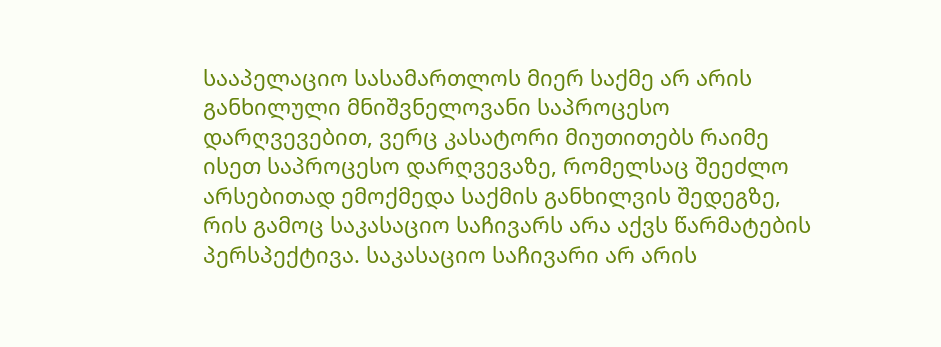სააპელაციო სასამართლოს მიერ საქმე არ არის განხილული მნიშვნელოვანი საპროცესო დარღვევებით, ვერც კასატორი მიუთითებს რაიმე ისეთ საპროცესო დარღვევაზე, რომელსაც შეეძლო არსებითად ემოქმედა საქმის განხილვის შედეგზე, რის გამოც საკასაციო საჩივარს არა აქვს წარმატების პერსპექტივა. საკასაციო საჩივარი არ არის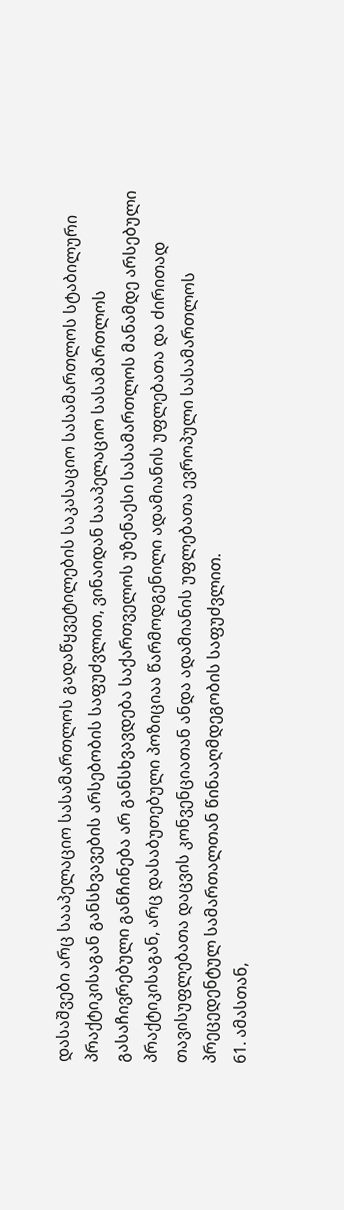დასაშვები არც სააპელაციო სასამართლოს გადაწყვეტილების საკასაციო სასამართლოს სტაბილური პრაქტიკისაგან განსხვავების არსებობის საფუძვლით, ვინაიდან სააპელაციო სასამართლოს გასაჩივრებული განჩინება არ განსხვავდება საქართველოს უზენაესი სასამართლოს მანამდე არსებული პრაქტიკისაგან, არც დასაბუთებული პოზიციაა წარმოდგენილი ადამიანის უფლებათა და ძირითად თავისუფლებათა დაცვის კონვენციათან ანდა ადამიანის უფლებათა ევროპული სასამართლოს პრეცედენტულ სამართალთან წინააღმდეგობის საფუძვლით.
61. ამასთან,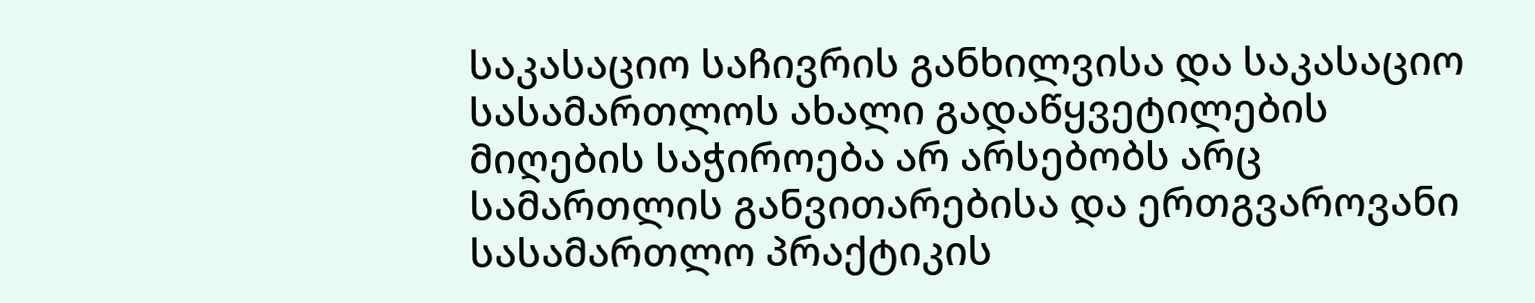საკასაციო საჩივრის განხილვისა და საკასაციო სასამართლოს ახალი გადაწყვეტილების მიღების საჭიროება არ არსებობს არც სამართლის განვითარებისა და ერთგვაროვანი სასამართლო პრაქტიკის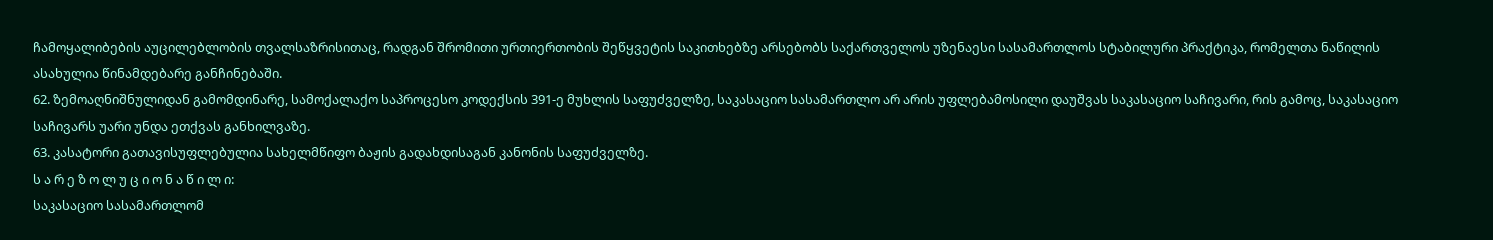ჩამოყალიბების აუცილებლობის თვალსაზრისითაც, რადგან შრომითი ურთიერთობის შეწყვეტის საკითხებზე არსებობს საქართველოს უზენაესი სასამართლოს სტაბილური პრაქტიკა, რომელთა ნაწილის ასახულია წინამდებარე განჩინებაში.
62. ზემოაღნიშნულიდან გამომდინარე, სამოქალაქო საპროცესო კოდექსის 391-ე მუხლის საფუძველზე, საკასაციო სასამართლო არ არის უფლებამოსილი დაუშვას საკასაციო საჩივარი, რის გამოც, საკასაციო საჩივარს უარი უნდა ეთქვას განხილვაზე.
63. კასატორი გათავისუფლებულია სახელმწიფო ბაჟის გადახდისაგან კანონის საფუძველზე.
ს ა რ ე ზ ო ლ უ ც ი ო ნ ა წ ი ლ ი:
საკასაციო სასამართლომ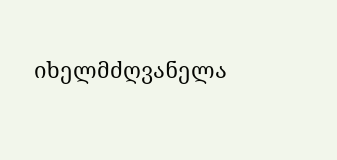იხელმძღვანელა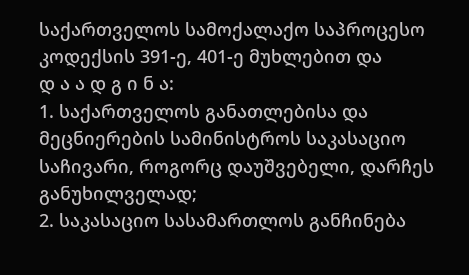საქართველოს სამოქალაქო საპროცესო კოდექსის 391-ე, 401-ე მუხლებით და
დ ა ა დ გ ი ნ ა:
1. საქართველოს განათლებისა და მეცნიერების სამინისტროს საკასაციო საჩივარი, როგორც დაუშვებელი, დარჩეს განუხილველად;
2. საკასაციო სასამართლოს განჩინება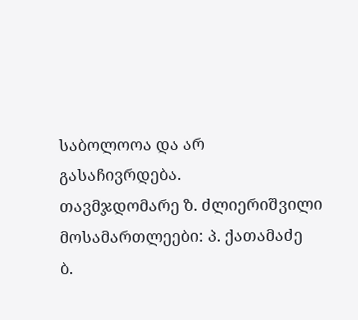საბოლოოა და არ გასაჩივრდება.
თავმჯდომარე ზ. ძლიერიშვილი
მოსამართლეები: პ. ქათამაძე
ბ.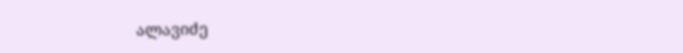ალავიძე